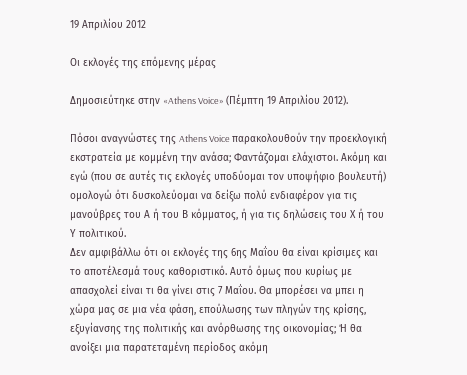19 Απριλίου 2012

Οι εκλογές της επόμενης μέρας

Δημοσιεύτηκε στην «Athens Voice» (Πέμπτη 19 Απριλίου 2012).

Πόσοι αναγνώστες της Athens Voice παρακολουθούν την προεκλογική εκστρατεία με κομμένη την ανάσα; Φαντάζομαι ελάχιστοι. Ακόμη και εγώ (που σε αυτές τις εκλογές υποδύομαι τον υποψήφιο βουλευτή) ομολογώ ότι δυσκολεύομαι να δείξω πολύ ενδιαφέρον για τις μανούβρες του Α ή του Β κόμματος, ή για τις δηλώσεις του Χ ή του Υ πολιτικού.
Δεν αμφιβάλλω ότι οι εκλογές της 6ης Μαΐου θα είναι κρίσιμες και το αποτέλεσμά τους καθοριστικό. Αυτό όμως που κυρίως με απασχολεί είναι τι θα γίνει στις 7 Μαΐου. Θα μπορέσει να μπει η χώρα μας σε μια νέα φάση, επούλωσης των πληγών της κρίσης, εξυγίανσης της πολιτικής και ανόρθωσης της οικονομίας; Ή θα ανοίξει μια παρατεταμένη περίοδος ακόμη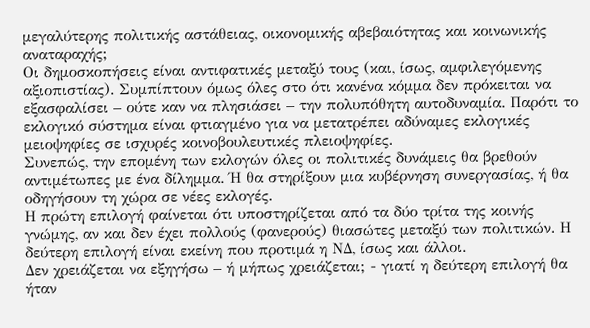μεγαλύτερης πολιτικής αστάθειας, οικονομικής αβεβαιότητας και κοινωνικής αναταραχής;
Οι δημοσκοπήσεις είναι αντιφατικές μεταξύ τους (και, ίσως, αμφιλεγόμενης αξιοπιστίας). Συμπίπτουν όμως όλες στο ότι κανένα κόμμα δεν πρόκειται να εξασφαλίσει – ούτε καν να πλησιάσει – την πολυπόθητη αυτοδυναμία. Παρότι το εκλογικό σύστημα είναι φτιαγμένο για να μετατρέπει αδύναμες εκλογικές μειοψηφίες σε ισχυρές κοινοβουλευτικές πλειοψηφίες.
Συνεπώς, την επομένη των εκλογών όλες οι πολιτικές δυνάμεις θα βρεθούν αντιμέτωπες με ένα δίλημμα. Ή θα στηρίξουν μια κυβέρνηση συνεργασίας, ή θα οδηγήσουν τη χώρα σε νέες εκλογές.
Η πρώτη επιλογή φαίνεται ότι υποστηρίζεται από τα δύο τρίτα της κοινής γνώμης, αν και δεν έχει πολλούς (φανερούς) θιασώτες μεταξύ των πολιτικών. Η δεύτερη επιλογή είναι εκείνη που προτιμά η ΝΔ, ίσως και άλλοι.
Δεν χρειάζεται να εξηγήσω – ή μήπως χρειάζεται; - γιατί η δεύτερη επιλογή θα ήταν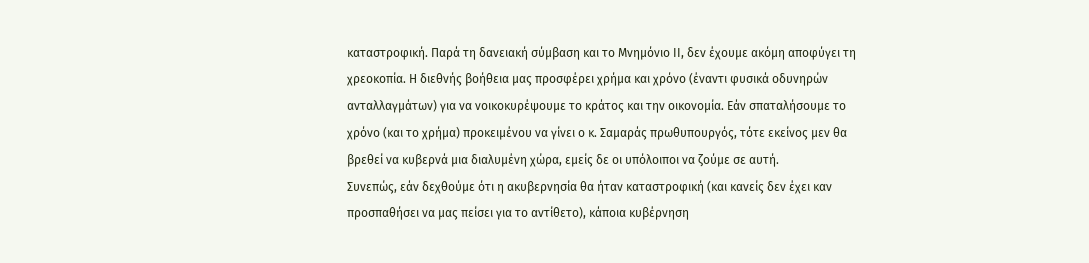καταστροφική. Παρά τη δανειακή σύμβαση και το Μνημόνιο ΙΙ, δεν έχουμε ακόμη αποφύγει τη χρεοκοπία. Η διεθνής βοήθεια μας προσφέρει χρήμα και χρόνο (έναντι φυσικά οδυνηρών ανταλλαγμάτων) για να νοικοκυρέψουμε το κράτος και την οικονομία. Εάν σπαταλήσουμε το χρόνο (και το χρήμα) προκειμένου να γίνει ο κ. Σαμαράς πρωθυπουργός, τότε εκείνος μεν θα βρεθεί να κυβερνά μια διαλυμένη χώρα, εμείς δε οι υπόλοιποι να ζούμε σε αυτή.
Συνεπώς, εάν δεχθούμε ότι η ακυβερνησία θα ήταν καταστροφική (και κανείς δεν έχει καν προσπαθήσει να μας πείσει για το αντίθετο), κάποια κυβέρνηση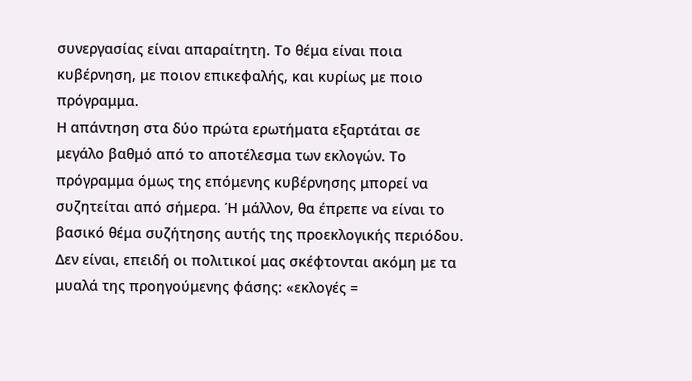συνεργασίας είναι απαραίτητη. Το θέμα είναι ποια κυβέρνηση, με ποιον επικεφαλής, και κυρίως με ποιο πρόγραμμα.
Η απάντηση στα δύο πρώτα ερωτήματα εξαρτάται σε μεγάλο βαθμό από το αποτέλεσμα των εκλογών. Το πρόγραμμα όμως της επόμενης κυβέρνησης μπορεί να συζητείται από σήμερα. Ή μάλλον, θα έπρεπε να είναι το βασικό θέμα συζήτησης αυτής της προεκλογικής περιόδου.
Δεν είναι, επειδή οι πολιτικοί μας σκέφτονται ακόμη με τα μυαλά της προηγούμενης φάσης: «εκλογές =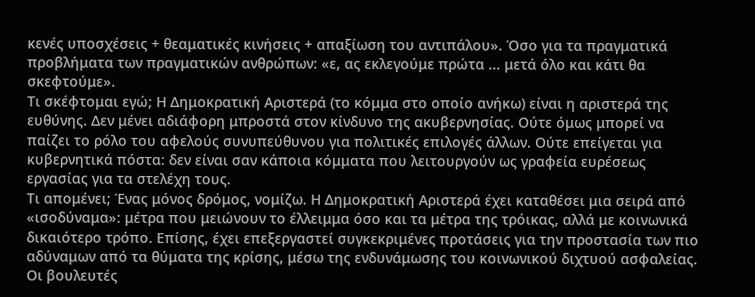κενές υποσχέσεις + θεαματικές κινήσεις + απαξίωση του αντιπάλου». Όσο για τα πραγματικά προβλήματα των πραγματικών ανθρώπων: «ε, ας εκλεγούμε πρώτα ... μετά όλο και κάτι θα σκεφτούμε».
Τι σκέφτομαι εγώ; Η Δημοκρατική Αριστερά (το κόμμα στο οποίο ανήκω) είναι η αριστερά της ευθύνης. Δεν μένει αδιάφορη μπροστά στον κίνδυνο της ακυβερνησίας. Ούτε όμως μπορεί να παίζει το ρόλο του αφελούς συνυπεύθυνου για πολιτικές επιλογές άλλων. Ούτε επείγεται για κυβερνητικά πόστα: δεν είναι σαν κάποια κόμματα που λειτουργούν ως γραφεία ευρέσεως εργασίας για τα στελέχη τους.
Τι απομένει; Ένας μόνος δρόμος, νομίζω. Η Δημοκρατική Αριστερά έχει καταθέσει μια σειρά από «ισοδύναμα»: μέτρα που μειώνουν το έλλειμμα όσο και τα μέτρα της τρόικας, αλλά με κοινωνικά δικαιότερο τρόπο. Επίσης, έχει επεξεργαστεί συγκεκριμένες προτάσεις για την προστασία των πιο αδύναμων από τα θύματα της κρίσης, μέσω της ενδυνάμωσης του κοινωνικού διχτυού ασφαλείας. Οι βουλευτές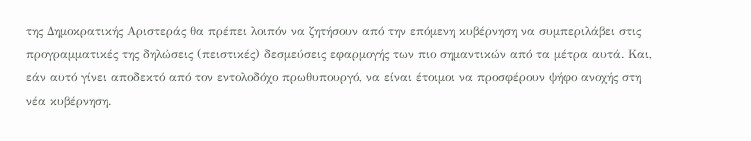της Δημοκρατικής Αριστεράς θα πρέπει λοιπόν να ζητήσουν από την επόμενη κυβέρνηση να συμπεριλάβει στις προγραμματικές της δηλώσεις (πειστικές) δεσμεύσεις εφαρμογής των πιο σημαντικών από τα μέτρα αυτά. Και, εάν αυτό γίνει αποδεκτό από τον εντολοδόχο πρωθυπουργό, να είναι έτοιμοι να προσφέρουν ψήφο ανοχής στη νέα κυβέρνηση.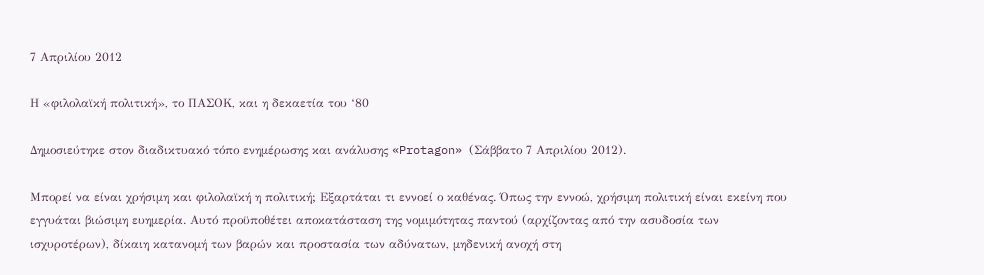7 Απριλίου 2012

Η «φιλολαϊκή πολιτική», το ΠΑΣΟΚ, και η δεκαετία του ‘80

Δημοσιεύτηκε στον διαδικτυακό τόπο ενημέρωσης και ανάλυσης «Protagon» (Σάββατο 7 Απριλίου 2012).

Μπορεί να είναι χρήσιμη και φιλολαϊκή η πολιτική; Εξαρτάται τι εννοεί ο καθένας. Όπως την εννοώ, χρήσιμη πολιτική είναι εκείνη που εγγυάται βιώσιμη ευημερία. Αυτό προϋποθέτει αποκατάσταση της νομιμότητας παντού (αρχίζοντας από την ασυδοσία των ισχυροτέρων), δίκαιη κατανομή των βαρών και προστασία των αδύνατων, μηδενική ανοχή στη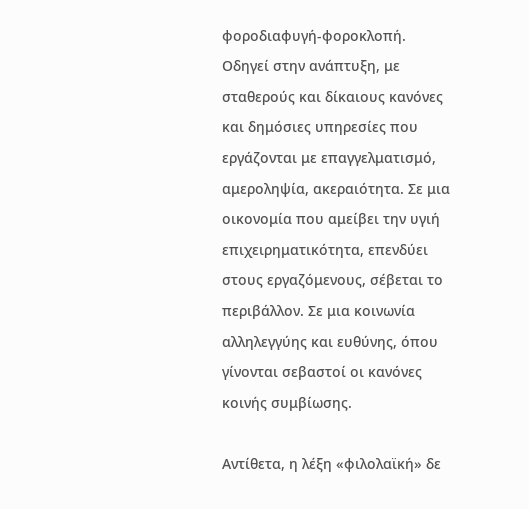φοροδιαφυγή-φοροκλοπή. Οδηγεί στην ανάπτυξη, με σταθερούς και δίκαιους κανόνες και δημόσιες υπηρεσίες που εργάζονται με επαγγελματισμό, αμεροληψία, ακεραιότητα. Σε μια οικονομία που αμείβει την υγιή επιχειρηματικότητα, επενδύει στους εργαζόμενους, σέβεται το περιβάλλον. Σε μια κοινωνία αλληλεγγύης και ευθύνης, όπου γίνονται σεβαστοί οι κανόνες κοινής συμβίωσης.

Αντίθετα, η λέξη «φιλολαϊκή» δε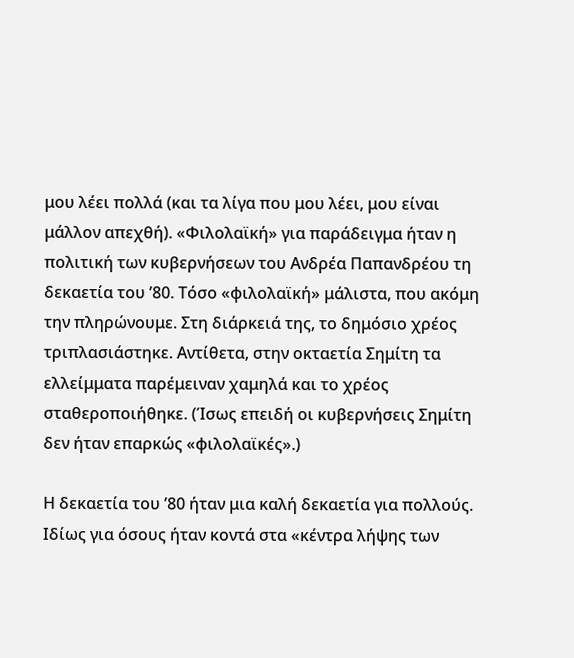μου λέει πολλά (και τα λίγα που μου λέει, μου είναι μάλλον απεχθή). «Φιλολαϊκή» για παράδειγμα ήταν η πολιτική των κυβερνήσεων του Ανδρέα Παπανδρέου τη δεκαετία του ’80. Τόσο «φιλολαϊκή» μάλιστα, που ακόμη την πληρώνουμε. Στη διάρκειά της, το δημόσιο χρέος τριπλασιάστηκε. Αντίθετα, στην οκταετία Σημίτη τα ελλείμματα παρέμειναν χαμηλά και το χρέος σταθεροποιήθηκε. (Ίσως επειδή οι κυβερνήσεις Σημίτη δεν ήταν επαρκώς «φιλολαϊκές».)

Η δεκαετία του ’80 ήταν μια καλή δεκαετία για πολλούς. Ιδίως για όσους ήταν κοντά στα «κέντρα λήψης των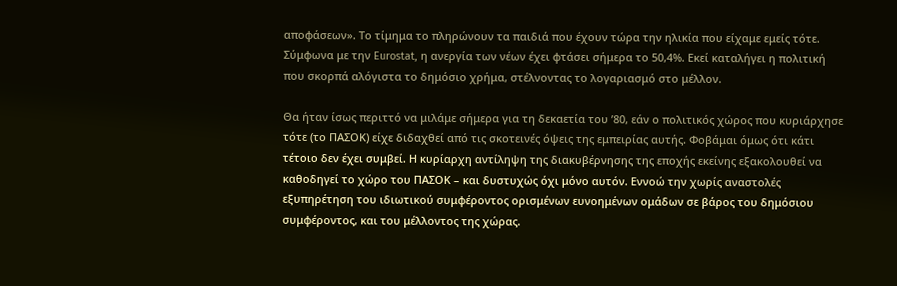αποφάσεων». Το τίμημα το πληρώνουν τα παιδιά που έχουν τώρα την ηλικία που είχαμε εμείς τότε. Σύμφωνα με την Eurostat, η ανεργία των νέων έχει φτάσει σήμερα το 50,4%. Εκεί καταλήγει η πολιτική που σκορπά αλόγιστα το δημόσιο χρήμα, στέλνοντας το λογαριασμό στο μέλλον.

Θα ήταν ίσως περιττό να μιλάμε σήμερα για τη δεκαετία του ’80, εάν ο πολιτικός χώρος που κυριάρχησε τότε (το ΠΑΣΟΚ) είχε διδαχθεί από τις σκοτεινές όψεις της εμπειρίας αυτής. Φοβάμαι όμως ότι κάτι τέτοιο δεν έχει συμβεί. Η κυρίαρχη αντίληψη της διακυβέρνησης της εποχής εκείνης εξακολουθεί να καθοδηγεί το χώρο του ΠΑΣΟΚ – και δυστυχώς όχι μόνο αυτόν. Εννοώ την χωρίς αναστολές εξυπηρέτηση του ιδιωτικού συμφέροντος ορισμένων ευνοημένων ομάδων σε βάρος του δημόσιου συμφέροντος, και του μέλλοντος της χώρας.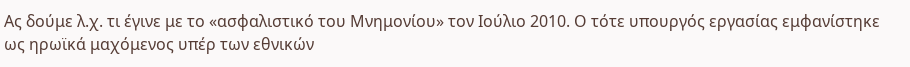Ας δούμε λ.χ. τι έγινε με το «ασφαλιστικό του Μνημονίου» τον Ιούλιο 2010. Ο τότε υπουργός εργασίας εμφανίστηκε ως ηρωϊκά μαχόμενος υπέρ των εθνικών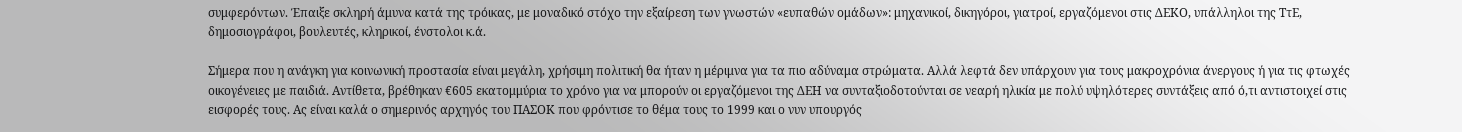συμφερόντων. Έπαιξε σκληρή άμυνα κατά της τρόικας, με μοναδικό στόχο την εξαίρεση των γνωστών «ευπαθών ομάδων»: μηχανικοί, δικηγόροι, γιατροί, εργαζόμενοι στις ΔΕΚΟ, υπάλληλοι της ΤτΕ, δημοσιογράφοι, βουλευτές, κληρικοί, ένστολοι κ.ά.

Σήμερα που η ανάγκη για κοινωνική προστασία είναι μεγάλη, χρήσιμη πολιτική θα ήταν η μέριμνα για τα πιο αδύναμα στρώματα. Αλλά λεφτά δεν υπάρχουν για τους μακροχρόνια άνεργους ή για τις φτωχές οικογένειες με παιδιά. Αντίθετα, βρέθηκαν €605 εκατομμύρια το χρόνο για να μπορούν οι εργαζόμενοι της ΔΕΗ να συνταξιοδοτούνται σε νεαρή ηλικία με πολύ υψηλότερες συντάξεις από ό,τι αντιστοιχεί στις εισφορές τους. Ας είναι καλά ο σημερινός αρχηγός του ΠΑΣΟΚ που φρόντισε το θέμα τους το 1999 και ο νυν υπουργός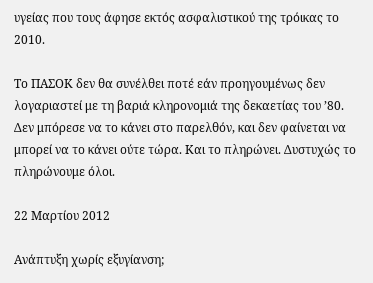υγείας που τους άφησε εκτός ασφαλιστικού της τρόικας το 2010.

Το ΠΑΣΟΚ δεν θα συνέλθει ποτέ εάν προηγουμένως δεν λογαριαστεί με τη βαριά κληρονομιά της δεκαετίας του ’80. Δεν μπόρεσε να το κάνει στο παρελθόν, και δεν φαίνεται να μπορεί να το κάνει ούτε τώρα. Και το πληρώνει. Δυστυχώς το πληρώνουμε όλοι.

22 Μαρτίου 2012

Ανάπτυξη χωρίς εξυγίανση;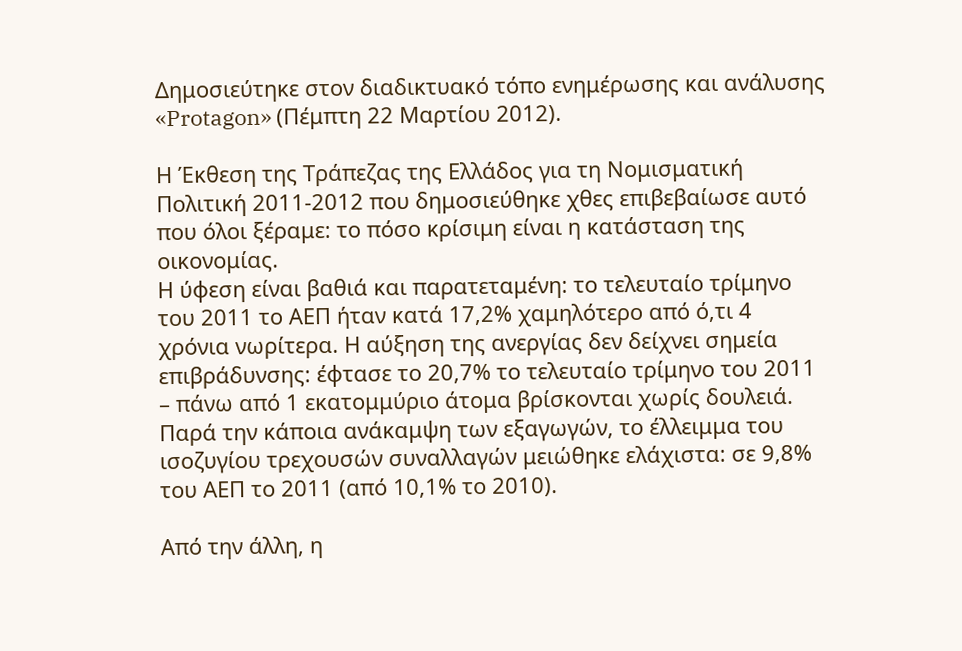Δημοσιεύτηκε στον διαδικτυακό τόπο ενημέρωσης και ανάλυσης «Protagon» (Πέμπτη 22 Μαρτίου 2012).

Η Έκθεση της Τράπεζας της Ελλάδος για τη Νομισματική Πολιτική 2011-2012 που δημοσιεύθηκε χθες επιβεβαίωσε αυτό που όλοι ξέραμε: το πόσο κρίσιμη είναι η κατάσταση της οικονομίας.
Η ύφεση είναι βαθιά και παρατεταμένη: το τελευταίο τρίμηνο του 2011 το ΑΕΠ ήταν κατά 17,2% χαμηλότερο από ό,τι 4 χρόνια νωρίτερα. Η αύξηση της ανεργίας δεν δείχνει σημεία επιβράδυνσης: έφτασε το 20,7% το τελευταίο τρίμηνο του 2011 – πάνω από 1 εκατομμύριο άτομα βρίσκονται χωρίς δουλειά. Παρά την κάποια ανάκαμψη των εξαγωγών, το έλλειμμα του ισοζυγίου τρεχουσών συναλλαγών μειώθηκε ελάχιστα: σε 9,8% του ΑΕΠ το 2011 (από 10,1% το 2010).

Από την άλλη, η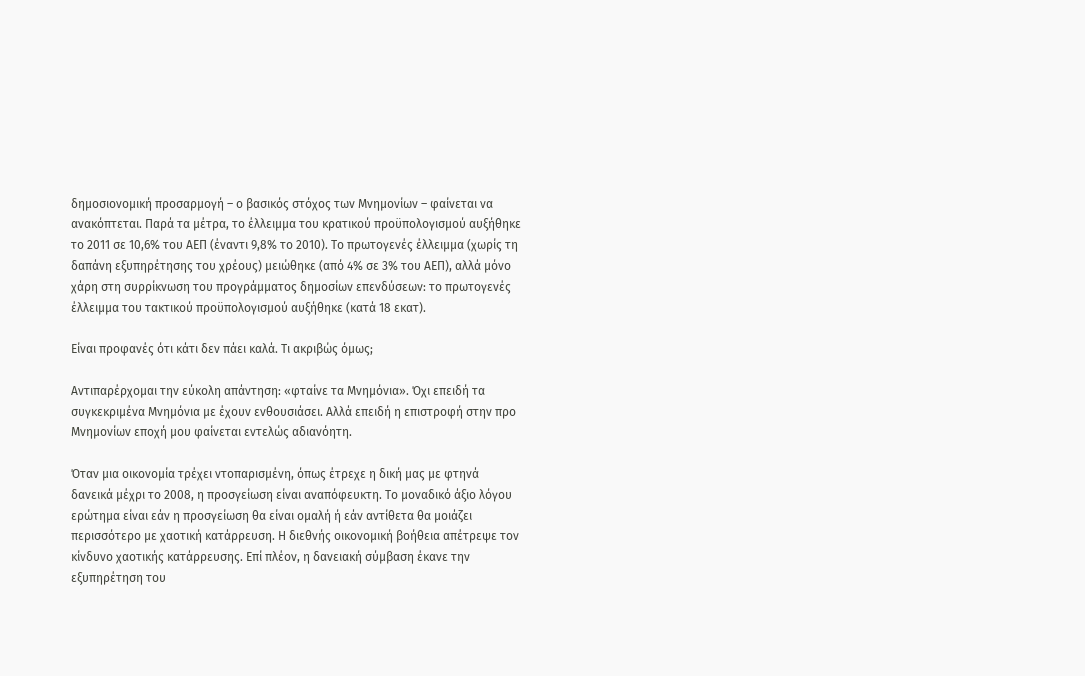δημοσιονομική προσαρμογή – ο βασικός στόχος των Μνημονίων – φαίνεται να ανακόπτεται. Παρά τα μέτρα, το έλλειμμα του κρατικού προϋπολογισμού αυξήθηκε το 2011 σε 10,6% του ΑΕΠ (έναντι 9,8% το 2010). Το πρωτογενές έλλειμμα (χωρίς τη δαπάνη εξυπηρέτησης του χρέους) μειώθηκε (από 4% σε 3% του ΑΕΠ), αλλά μόνο χάρη στη συρρίκνωση του προγράμματος δημοσίων επενδύσεων: το πρωτογενές έλλειμμα του τακτικού προϋπολογισμού αυξήθηκε (κατά 18 εκατ).

Είναι προφανές ότι κάτι δεν πάει καλά. Τι ακριβώς όμως;

Αντιπαρέρχομαι την εύκολη απάντηση: «φταίνε τα Μνημόνια». Όχι επειδή τα συγκεκριμένα Μνημόνια με έχουν ενθουσιάσει. Αλλά επειδή η επιστροφή στην προ Μνημονίων εποχή μου φαίνεται εντελώς αδιανόητη.

Όταν μια οικονομία τρέχει ντοπαρισμένη, όπως έτρεχε η δική μας με φτηνά δανεικά μέχρι το 2008, η προσγείωση είναι αναπόφευκτη. Το μοναδικό άξιο λόγου ερώτημα είναι εάν η προσγείωση θα είναι ομαλή ή εάν αντίθετα θα μοιάζει περισσότερο με χαοτική κατάρρευση. Η διεθνής οικονομική βοήθεια απέτρεψε τον κίνδυνο χαοτικής κατάρρευσης. Επί πλέον, η δανειακή σύμβαση έκανε την εξυπηρέτηση του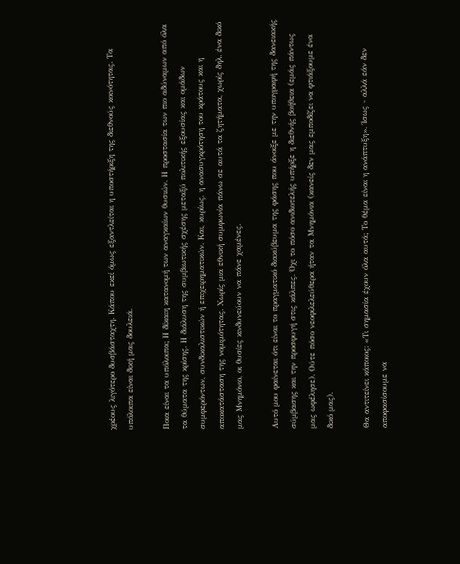χρέους λιγότερο δυσβάσταχτη. Κάπου εκεί όμως εξαντλείται η υποστήριξη της διεθνούς κοινότητας. Τα υπόλοιπα είναι δική μας δουλειά.

Ποια είναι τα υπόλοιπα; Η δίκαιη κατανομή των αναγκαίων θυσιών. Η προστασία των πιο αδύναμων από όλα τα θύματα της κρίσης. Η διάλυση της συμβιωτικής σχέσης μεταξύ πολιτικής εξουσίας και ομάδων συμφερόντων, συνδικαλιστικών ή επιχειρηματικών. Και, κυρίως, η ανασυγκρότηση του κράτους και η αποκατάσταση της νομιμότητας. Χωρίς μια εθνική συμφωνία πάνω σε αυτά τα ζητήματα, χωρίς δηλ. ένα δικό μας Μνημόνιο, οι θυσίες κινδυνεύουν να πάνε χαμένες.

Αυτό μου φαίνεται ότι είναι το πραγματικό διακύβευμα της φάσης που άνοιξε με την υπογραφή της δανειακής σύμβασης και την προσφυγή στις κάλπες. Όχι το πόσο ανιδιοτελής υπήρξε η διεθνής βοήθεια (εμάς πάντως μας ωφέλησε). Ούτε πόσο νεοφιλελεύθερα ήταν τα Μνημόνια (κανείς δεν μας εμποδίζει να φτιάξουμε ένα δικό μας).

Θα αντιτείνει κάποιος: «Τι σημασία έχουν όλα αυτά; Το θέμα είναι η ανάπτυξη». Ίσως - αλλά εάν δεν αποφασίσουμε να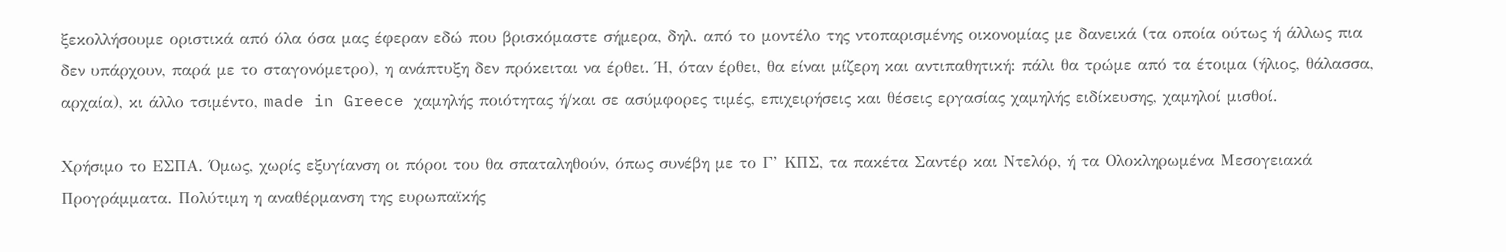ξεκολλήσουμε οριστικά από όλα όσα μας έφεραν εδώ που βρισκόμαστε σήμερα, δηλ. από το μοντέλο της ντοπαρισμένης οικονομίας με δανεικά (τα οποία ούτως ή άλλως πια δεν υπάρχουν, παρά με το σταγονόμετρο), η ανάπτυξη δεν πρόκειται να έρθει. Ή, όταν έρθει, θα είναι μίζερη και αντιπαθητική: πάλι θα τρώμε από τα έτοιμα (ήλιος, θάλασσα, αρχαία), κι άλλο τσιμέντο, made in Greece χαμηλής ποιότητας ή/και σε ασύμφορες τιμές, επιχειρήσεις και θέσεις εργασίας χαμηλής ειδίκευσης, χαμηλοί μισθοί.

Χρήσιμο το ΕΣΠΑ. Όμως, χωρίς εξυγίανση οι πόροι του θα σπαταληθούν, όπως συνέβη με το Γ’ ΚΠΣ, τα πακέτα Σαντέρ και Ντελόρ, ή τα Ολοκληρωμένα Μεσογειακά Προγράμματα. Πολύτιμη η αναθέρμανση της ευρωπαϊκής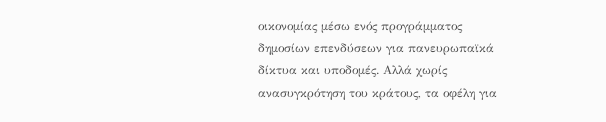οικονομίας μέσω ενός προγράμματος δημοσίων επενδύσεων για πανευρωπαϊκά δίκτυα και υποδομές. Αλλά χωρίς ανασυγκρότηση του κράτους, τα οφέλη για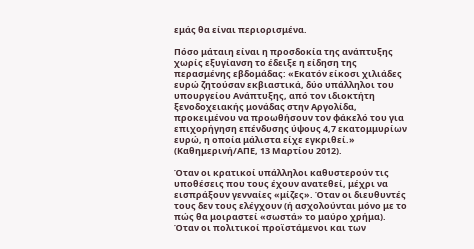εμάς θα είναι περιορισμένα.

Πόσο μάταιη είναι η προσδοκία της ανάπτυξης χωρίς εξυγίανση το έδειξε η είδηση της περασμένης εβδομάδας: «Εκατόν είκοσι χιλιάδες ευρώ ζητούσαν εκβιαστικά, δύο υπάλληλοι του υπουργείου Ανάπτυξης, από τον ιδιοκτήτη ξενοδοχειακής μονάδας στην Αργολίδα, προκειμένου να προωθήσουν τον φάκελό του για επιχορήγηση επένδυσης ύψους 4,7 εκατομμυρίων ευρώ, η οποία μάλιστα είχε εγκριθεί.» (Καθημερινή/ΑΠΕ, 13 Μαρτίου 2012).

Όταν οι κρατικοί υπάλληλοι καθυστερούν τις υποθέσεις που τους έχουν ανατεθεί, μέχρι να εισπράξουν γενναίες «μίζες». Όταν οι διευθυντές τους δεν τους ελέγχουν (ή ασχολούνται μόνο με το πώς θα μοιραστεί «σωστά» το μαύρο χρήμα). Όταν οι πολιτικοί προϊστάμενοι και των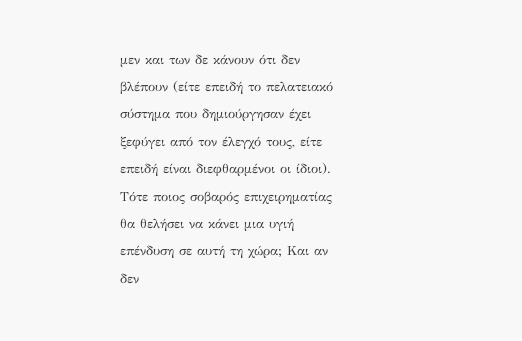μεν και των δε κάνουν ότι δεν βλέπουν (είτε επειδή το πελατειακό σύστημα που δημιούργησαν έχει ξεφύγει από τον έλεγχό τους, είτε επειδή είναι διεφθαρμένοι οι ίδιοι). Τότε ποιος σοβαρός επιχειρηματίας θα θελήσει να κάνει μια υγιή επένδυση σε αυτή τη χώρα; Και αν δεν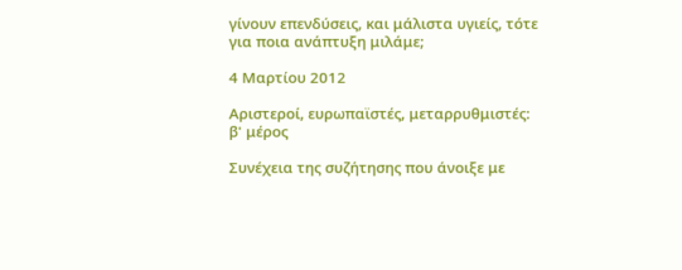γίνουν επενδύσεις, και μάλιστα υγιείς, τότε για ποια ανάπτυξη μιλάμε;

4 Μαρτίου 2012

Αριστεροί, ευρωπαϊστές, μεταρρυθμιστές: β' μέρος

Συνέχεια της συζήτησης που άνοιξε με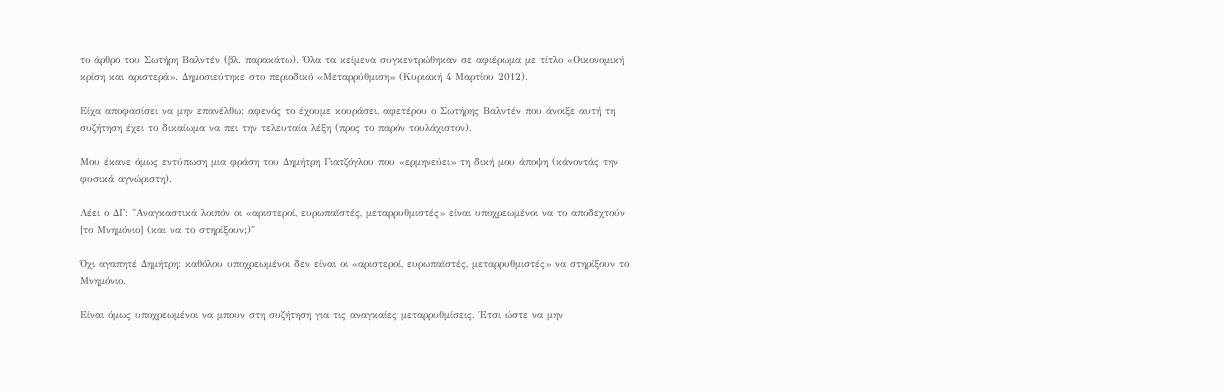το άρθρο του Σωτήρη Βαλντέν (βλ. παρακάτω). Όλα τα κείμενα συγκεντρώθηκαν σε αφιέρωμα με τίτλο «Οικονομική κρίση και αριστερά». Δημοσιεύτηκε στο περιοδικό «Μεταρρύθμιση» (Κυριακή 4 Μαρτίου 2012).

Είχα αποφασίσει να μην επανέλθω: αφενός το έχουμε κουράσει, αφετέρου ο Σωτήρης Βαλντέν που άνοιξε αυτή τη συζήτηση έχει το δικαίωμα να πει την τελευταία λέξη (προς το παρόν τουλάχιστον).

Μου έκανε όμως εντύπωση μια φράση του Δημήτρη Γιατζόγλου που «ερμηνεύει» τη δική μου άποψη (κάνοντάς την φυσικά αγνώριστη).

Λέει ο ΔΓ: "Αναγκαστικά λοιπόν οι «αριστεροί, ευρωπαϊστές, μεταρρυθμιστές» είναι υποχρεωμένοι να το αποδεχτούν [το Μνημόνιο] (και να το στηρίξουν;)"

Όχι αγαπητέ Δημήτρη: καθόλου υποχρεωμένοι δεν είναι οι «αριστεροί, ευρωπαϊστές, μεταρρυθμιστές» να στηρίξουν το Μνημόνιο.

Είναι όμως υποχρεωμένοι να μπουν στη συζήτηση για τις αναγκαίες μεταρρυθμίσεις. Έτσι ώστε να μην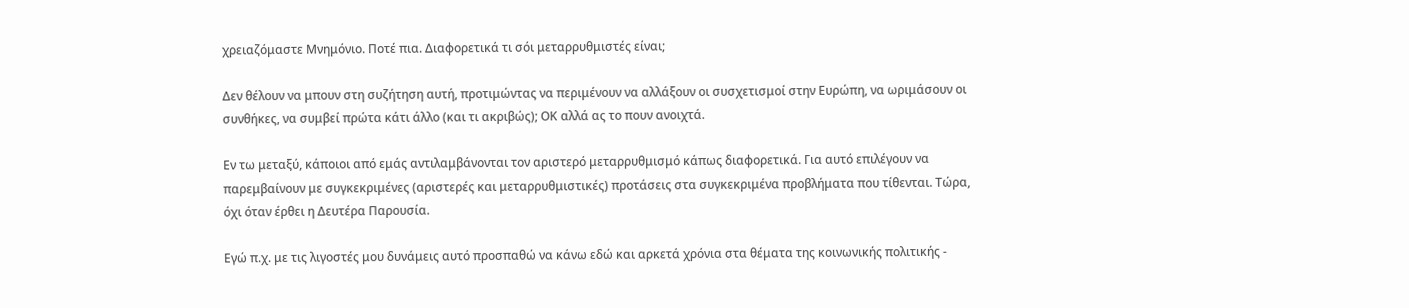χρειαζόμαστε Μνημόνιο. Ποτέ πια. Διαφορετικά τι σόι μεταρρυθμιστές είναι;

Δεν θέλουν να μπουν στη συζήτηση αυτή, προτιμώντας να περιμένουν να αλλάξουν οι συσχετισμοί στην Ευρώπη, να ωριμάσουν οι συνθήκες, να συμβεί πρώτα κάτι άλλο (και τι ακριβώς); ΟΚ αλλά ας το πουν ανοιχτά.

Εν τω μεταξύ, κάποιοι από εμάς αντιλαμβάνονται τον αριστερό μεταρρυθμισμό κάπως διαφορετικά. Για αυτό επιλέγουν να παρεμβαίνουν με συγκεκριμένες (αριστερές και μεταρρυθμιστικές) προτάσεις στα συγκεκριμένα προβλήματα που τίθενται. Τώρα, όχι όταν έρθει η Δευτέρα Παρουσία.

Εγώ π.χ. με τις λιγοστές μου δυνάμεις αυτό προσπαθώ να κάνω εδώ και αρκετά χρόνια στα θέματα της κοινωνικής πολιτικής -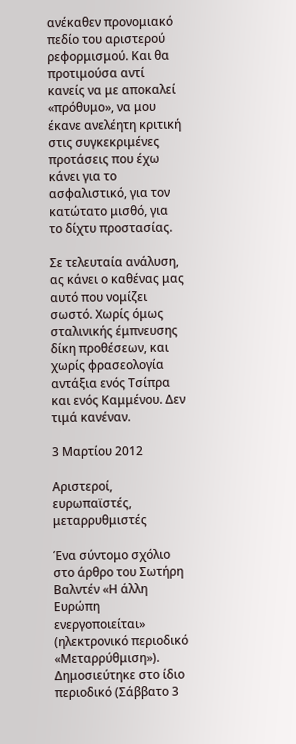ανέκαθεν προνομιακό πεδίο του αριστερού ρεφορμισμού. Και θα προτιμούσα αντί κανείς να με αποκαλεί «πρόθυμο», να μου έκανε ανελέητη κριτική στις συγκεκριμένες προτάσεις που έχω κάνει για το ασφαλιστικό, για τον κατώτατο μισθό, για το δίχτυ προστασίας.

Σε τελευταία ανάλυση, ας κάνει ο καθένας μας αυτό που νομίζει σωστό. Χωρίς όμως σταλινικής έμπνευσης δίκη προθέσεων, και χωρίς φρασεολογία αντάξια ενός Τσίπρα και ενός Καμμένου. Δεν τιμά κανέναν.

3 Μαρτίου 2012

Αριστεροί, ευρωπαϊστές, μεταρρυθμιστές

Ένα σύντομο σχόλιο στο άρθρο του Σωτήρη Βαλντέν «Η άλλη Ευρώπη ενεργοποιείται» (ηλεκτρονικό περιοδικό «Μεταρρύθμιση»). Δημοσιεύτηκε στο ίδιο περιοδικό (Σάββατο 3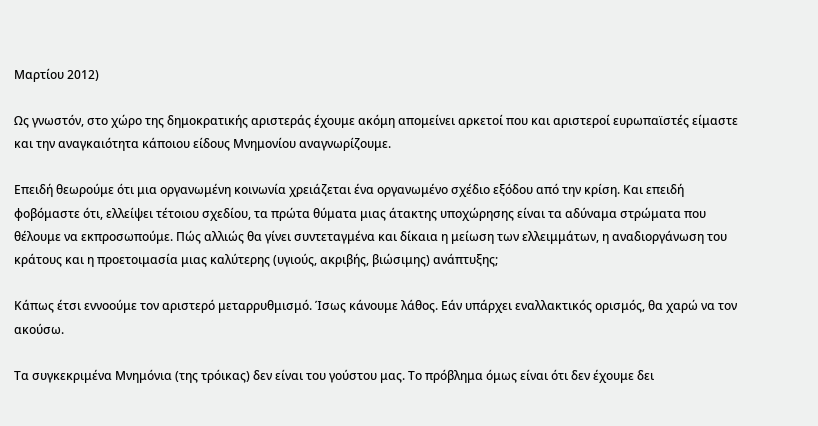Μαρτίου 2012)

Ως γνωστόν, στο χώρο της δημοκρατικής αριστεράς έχουμε ακόμη απομείνει αρκετοί που και αριστεροί ευρωπαϊστές είμαστε και την αναγκαιότητα κάποιου είδους Μνημονίου αναγνωρίζουμε.

Επειδή θεωρούμε ότι μια οργανωμένη κοινωνία χρειάζεται ένα οργανωμένο σχέδιο εξόδου από την κρίση. Και επειδή φοβόμαστε ότι, ελλείψει τέτοιου σχεδίου, τα πρώτα θύματα μιας άτακτης υποχώρησης είναι τα αδύναμα στρώματα που θέλουμε να εκπροσωπούμε. Πώς αλλιώς θα γίνει συντεταγμένα και δίκαια η μείωση των ελλειμμάτων, η αναδιοργάνωση του κράτους και η προετοιμασία μιας καλύτερης (υγιούς, ακριβής, βιώσιμης) ανάπτυξης;

Κάπως έτσι εννοούμε τον αριστερό μεταρρυθμισμό. Ίσως κάνουμε λάθος. Εάν υπάρχει εναλλακτικός ορισμός, θα χαρώ να τον ακούσω.

Τα συγκεκριμένα Μνημόνια (της τρόικας) δεν είναι του γούστου μας. Το πρόβλημα όμως είναι ότι δεν έχουμε δει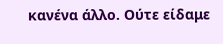κανένα άλλο. Ούτε είδαμε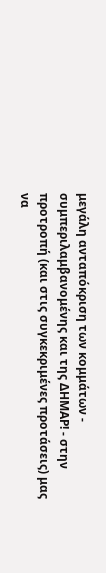μεγάλη ανταπόκριση των κομμάτων - συμπεριλαμβανομένης και της ΔΗΜΑΡ! - στην προτροπή (και στις συγκεκριμένες προτάσεις) μας να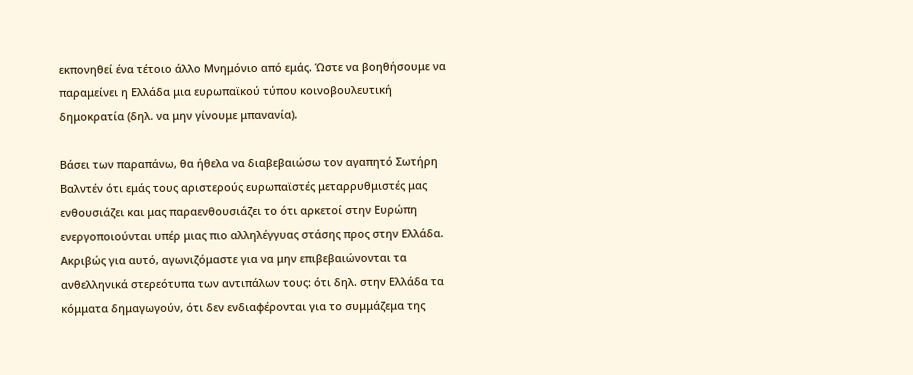εκπονηθεί ένα τέτοιο άλλο Μνημόνιο από εμάς. Ώστε να βοηθήσουμε να παραμείνει η Ελλάδα μια ευρωπαϊκού τύπου κοινοβουλευτική δημοκρατία (δηλ. να μην γίνουμε μπανανία).

Βάσει των παραπάνω, θα ήθελα να διαβεβαιώσω τον αγαπητό Σωτήρη Βαλντέν ότι εμάς τους αριστερούς ευρωπαϊστές μεταρρυθμιστές μας ενθουσιάζει και μας παραενθουσιάζει το ότι αρκετοί στην Ευρώπη ενεργοποιούνται υπέρ μιας πιο αλληλέγγυας στάσης προς στην Ελλάδα. Ακριβώς για αυτό, αγωνιζόμαστε για να μην επιβεβαιώνονται τα ανθελληνικά στερεότυπα των αντιπάλων τους: ότι δηλ. στην Ελλάδα τα κόμματα δημαγωγούν, ότι δεν ενδιαφέρονται για το συμμάζεμα της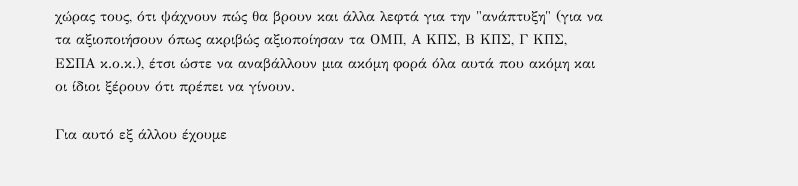χώρας τους, ότι ψάχνουν πώς θα βρουν και άλλα λεφτά για την "ανάπτυξη" (για να τα αξιοποιήσουν όπως ακριβώς αξιοποίησαν τα ΟΜΠ, Α ΚΠΣ, Β ΚΠΣ, Γ ΚΠΣ, ΕΣΠΑ κ.ο.κ.), έτσι ώστε να αναβάλλουν μια ακόμη φορά όλα αυτά που ακόμη και οι ίδιοι ξέρουν ότι πρέπει να γίνουν.

Για αυτό εξ άλλου έχουμε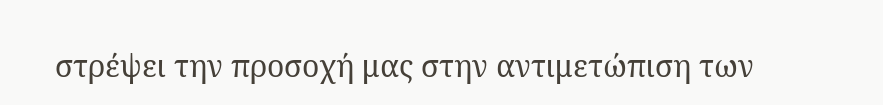στρέψει την προσοχή μας στην αντιμετώπιση των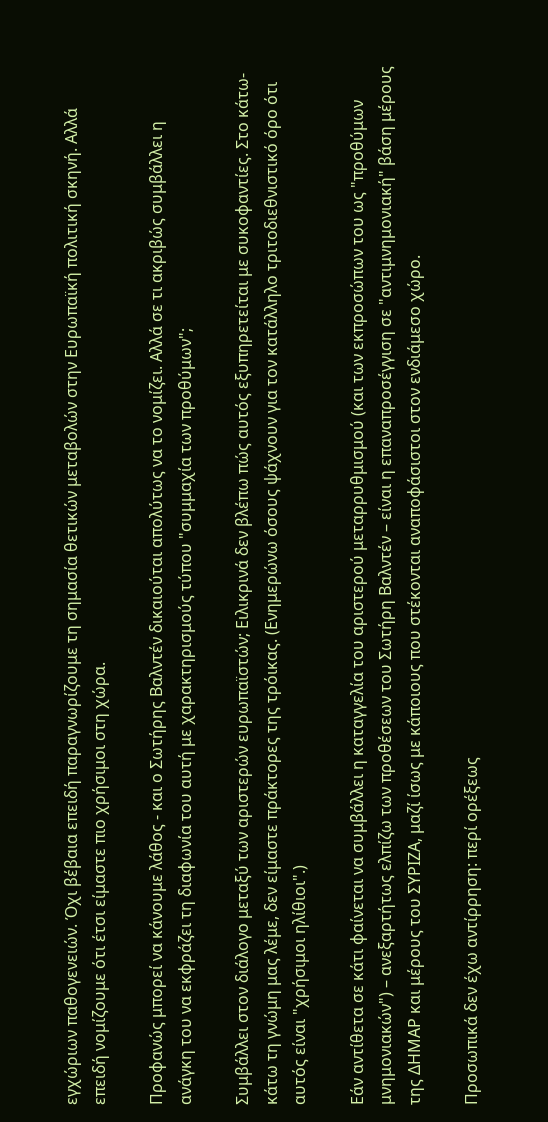εγχώριων παθογενειών. Όχι βέβαια επειδή παραγνωρίζουμε τη σημασία θετικών μεταβολών στην Ευρωπαϊκή πολιτική σκηνή. Αλλά επειδή νομίζουμε ότι έτσι είμαστε πιο χρήσιμοι στη χώρα.

Προφανώς μπορεί να κάνουμε λάθος - και ο Σωτήρης Βαλντέν δικαιούται απολύτως να το νομίζει. Αλλά σε τι ακριβώς συμβάλλει η ανάγκη του να εκφράζει τη διαφωνία του αυτή με χαρακτηρισμούς τύπου "συμμαχία των προθύμων";

Συμβάλλει στον διάλογο μεταξύ των αριστερών ευρωπαϊστών; Ειλικρινά δεν βλέπω πώς αυτός εξυπηρετείται με συκοφαντίες. Στο κάτω-κάτω τη γνώμη μας λέμε, δεν είμαστε πράκτορες της τρόικας. (Ενημερώνω όσους ψάχνουν για τον κατάλληλο τριτοδιεθνιστικό όρο ότι αυτός είναι "χρήσιμοι ηλίθιοι".)

Εάν αντίθετα σε κάτι φαίνεται να συμβάλλει η καταγγελία του αριστερού μεταρρυθμισμού (και των εκπροσώπων του ως "προθύμων μνημονιακών") – ανεξαρτήτως ελπίζω των προθέσεων του Σωτήρη Βαλντέν – είναι η επαναπροσέγγιση σε "αντιμνημονιακή" βάση μέρους της ΔΗΜΑΡ και μέρους του ΣΥΡΙΖΑ, μαζί ίσως με κάποιους που στέκονται αναποφάσιστοι στον ενδιάμεσο χώρο.

Προσωπικά δεν έχω αντίρρηση: περί ορέξεως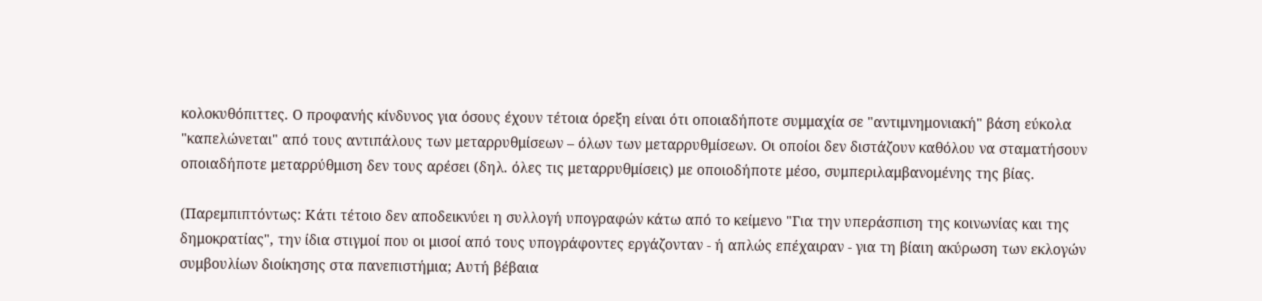κολοκυθόπιττες. Ο προφανής κίνδυνος για όσους έχουν τέτοια όρεξη είναι ότι οποιαδήποτε συμμαχία σε "αντιμνημονιακή" βάση εύκολα "καπελώνεται" από τους αντιπάλους των μεταρρυθμίσεων – όλων των μεταρρυθμίσεων. Οι οποίοι δεν διστάζουν καθόλου να σταματήσουν οποιαδήποτε μεταρρύθμιση δεν τους αρέσει (δηλ. όλες τις μεταρρυθμίσεις) με οποιοδήποτε μέσο, συμπεριλαμβανομένης της βίας.

(Παρεμπιπτόντως: Κάτι τέτοιο δεν αποδεικνύει η συλλογή υπογραφών κάτω από το κείμενο "Για την υπεράσπιση της κοινωνίας και της δημοκρατίας", την ίδια στιγμοί που οι μισοί από τους υπογράφοντες εργάζονταν - ή απλώς επέχαιραν - για τη βίαιη ακύρωση των εκλογών συμβουλίων διοίκησης στα πανεπιστήμια; Αυτή βέβαια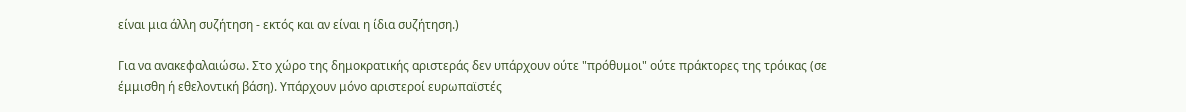είναι μια άλλη συζήτηση - εκτός και αν είναι η ίδια συζήτηση.)

Για να ανακεφαλαιώσω. Στο χώρο της δημοκρατικής αριστεράς δεν υπάρχουν ούτε "πρόθυμοι" ούτε πράκτορες της τρόικας (σε έμμισθη ή εθελοντική βάση). Υπάρχουν μόνο αριστεροί ευρωπαϊστές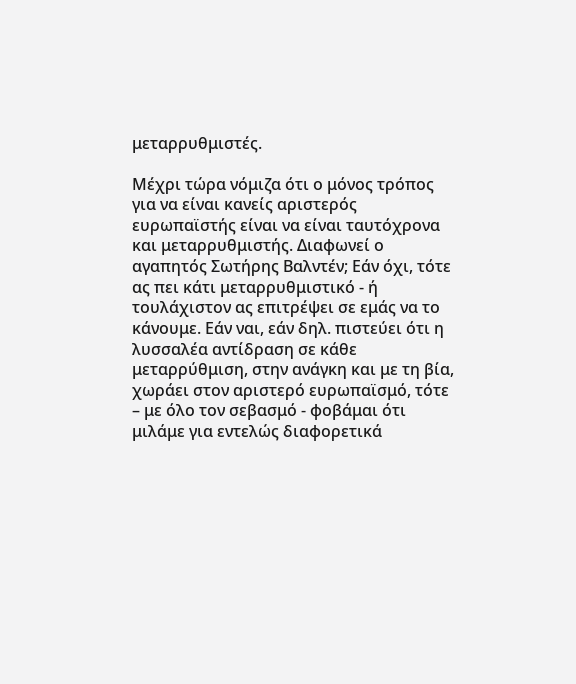μεταρρυθμιστές.

Μέχρι τώρα νόμιζα ότι ο μόνος τρόπος για να είναι κανείς αριστερός ευρωπαϊστής είναι να είναι ταυτόχρονα και μεταρρυθμιστής. Διαφωνεί ο αγαπητός Σωτήρης Βαλντέν; Εάν όχι, τότε ας πει κάτι μεταρρυθμιστικό - ή τουλάχιστον ας επιτρέψει σε εμάς να το κάνουμε. Εάν ναι, εάν δηλ. πιστεύει ότι η λυσσαλέα αντίδραση σε κάθε μεταρρύθμιση, στην ανάγκη και με τη βία, χωράει στον αριστερό ευρωπαϊσμό, τότε – με όλο τον σεβασμό - φοβάμαι ότι μιλάμε για εντελώς διαφορετικά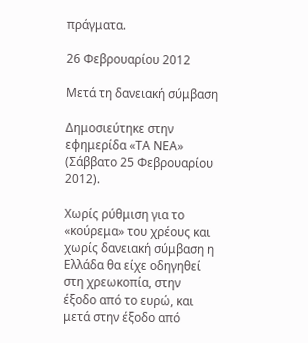πράγματα.

26 Φεβρουαρίου 2012

Μετά τη δανειακή σύμβαση

Δημοσιεύτηκε στην εφημερίδα «ΤΑ ΝΕΑ» (Σάββατο 25 Φεβρουαρίου 2012).

Χωρίς ρύθμιση για το «κούρεμα» του χρέους και χωρίς δανειακή σύμβαση η Ελλάδα θα είχε οδηγηθεί στη χρεωκοπία, στην έξοδο από το ευρώ, και μετά στην έξοδο από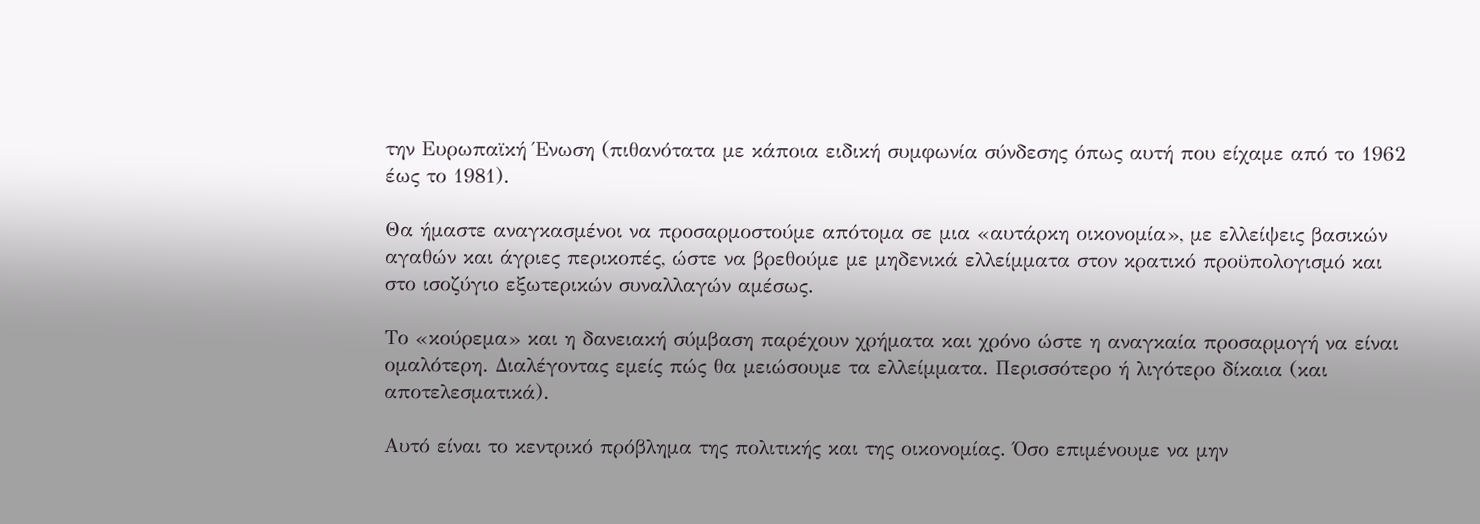την Ευρωπαϊκή Ένωση (πιθανότατα με κάποια ειδική συμφωνία σύνδεσης όπως αυτή που είχαμε από το 1962 έως το 1981).

Θα ήμαστε αναγκασμένοι να προσαρμοστούμε απότομα σε μια «αυτάρκη οικονομία», με ελλείψεις βασικών αγαθών και άγριες περικοπές, ώστε να βρεθούμε με μηδενικά ελλείμματα στον κρατικό προϋπολογισμό και στο ισοζύγιο εξωτερικών συναλλαγών αμέσως.

Το «κούρεμα» και η δανειακή σύμβαση παρέχουν χρήματα και χρόνο ώστε η αναγκαία προσαρμογή να είναι ομαλότερη. Διαλέγοντας εμείς πώς θα μειώσουμε τα ελλείμματα. Περισσότερο ή λιγότερο δίκαια (και αποτελεσματικά).

Αυτό είναι το κεντρικό πρόβλημα της πολιτικής και της οικονομίας. Όσο επιμένουμε να μην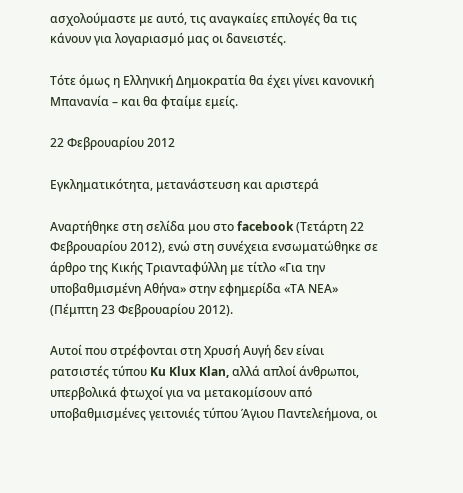ασχολούμαστε με αυτό, τις αναγκαίες επιλογές θα τις κάνουν για λογαριασμό μας οι δανειστές.

Τότε όμως η Ελληνική Δημοκρατία θα έχει γίνει κανονική Μπανανία – και θα φταίμε εμείς.

22 Φεβρουαρίου 2012

Εγκληματικότητα, μετανάστευση και αριστερά

Αναρτήθηκε στη σελίδα μου στο facebook (Τετάρτη 22 Φεβρουαρίου 2012), ενώ στη συνέχεια ενσωματώθηκε σε άρθρο της Κικής Τριανταφύλλη με τίτλο «Για την υποβαθμισμένη Αθήνα» στην εφημερίδα «ΤΑ ΝΕΑ» (Πέμπτη 23 Φεβρουαρίου 2012).

Αυτοί που στρέφονται στη Χρυσή Αυγή δεν είναι ρατσιστές τύπου Ku Klux Klan, αλλά απλοί άνθρωποι, υπερβολικά φτωχοί για να μετακομίσουν από υποβαθμισμένες γειτονιές τύπου Άγιου Παντελεήμονα, οι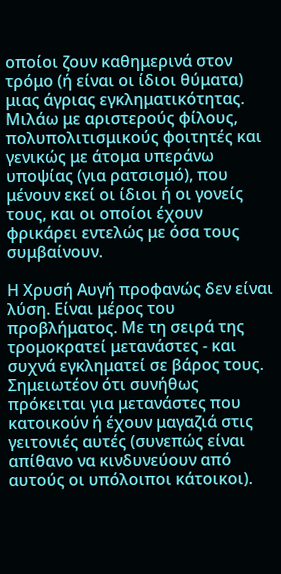οποίοι ζουν καθημερινά στον τρόμο (ή είναι οι ίδιοι θύματα) μιας άγριας εγκληματικότητας. Μιλάω με αριστερούς φίλους, πολυπολιτισμικούς φοιτητές και γενικώς με άτομα υπεράνω υποψίας (για ρατσισμό), που μένουν εκεί οι ίδιοι ή οι γονείς τους, και οι οποίοι έχουν φρικάρει εντελώς με όσα τους συμβαίνουν.

Η Χρυσή Αυγή προφανώς δεν είναι λύση. Είναι μέρος του προβλήματος. Με τη σειρά της τρομοκρατεί μετανάστες - και συχνά εγκληματεί σε βάρος τους. Σημειωτέον ότι συνήθως πρόκειται για μετανάστες που κατοικούν ή έχουν μαγαζιά στις γειτονιές αυτές (συνεπώς είναι απίθανο να κινδυνεύουν από αυτούς οι υπόλοιποι κάτοικοι).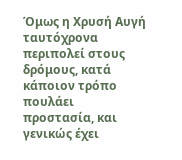Όμως η Χρυσή Αυγή ταυτόχρονα περιπολεί στους δρόμους, κατά κάποιον τρόπο πουλάει προστασία, και γενικώς έχει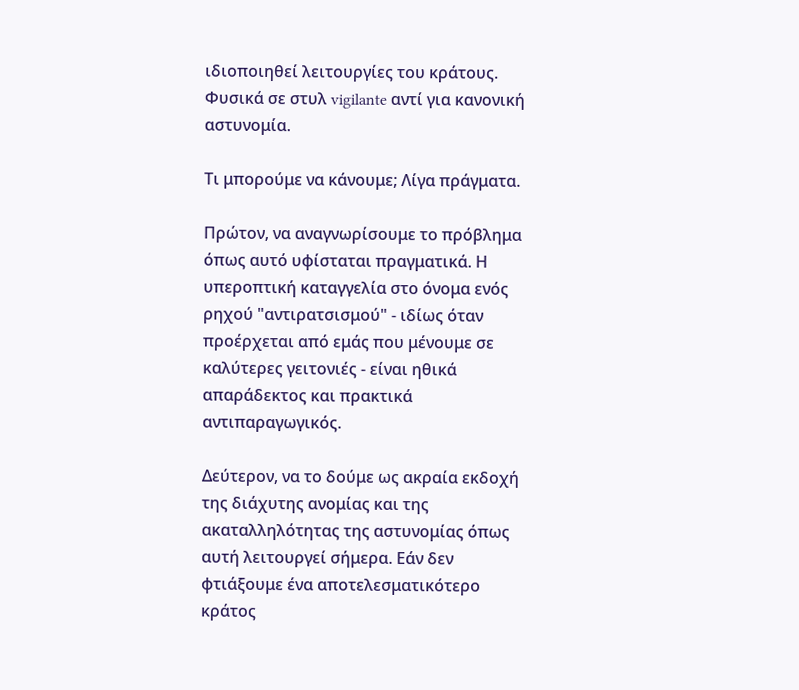ιδιοποιηθεί λειτουργίες του κράτους. Φυσικά σε στυλ vigilante αντί για κανονική αστυνομία.

Τι μπορούμε να κάνουμε; Λίγα πράγματα.

Πρώτον, να αναγνωρίσουμε το πρόβλημα όπως αυτό υφίσταται πραγματικά. Η υπεροπτική καταγγελία στο όνομα ενός ρηχού "αντιρατσισμού" - ιδίως όταν προέρχεται από εμάς που μένουμε σε καλύτερες γειτονιές - είναι ηθικά απαράδεκτος και πρακτικά αντιπαραγωγικός.

Δεύτερον, να το δούμε ως ακραία εκδοχή της διάχυτης ανομίας και της ακαταλληλότητας της αστυνομίας όπως αυτή λειτουργεί σήμερα. Εάν δεν φτιάξουμε ένα αποτελεσματικότερο κράτος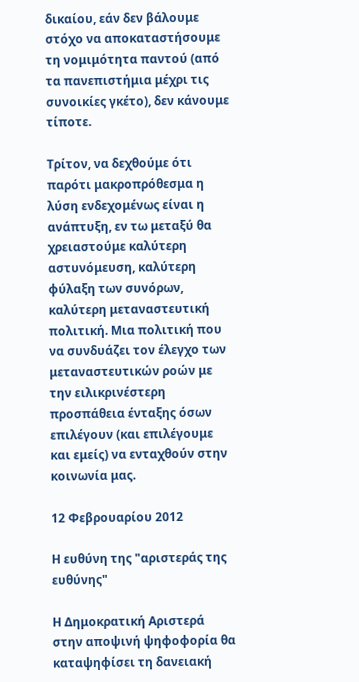δικαίου, εάν δεν βάλουμε στόχο να αποκαταστήσουμε τη νομιμότητα παντού (από τα πανεπιστήμια μέχρι τις συνοικίες γκέτο), δεν κάνουμε τίποτε.

Τρίτον, να δεχθούμε ότι παρότι μακροπρόθεσμα η λύση ενδεχομένως είναι η ανάπτυξη, εν τω μεταξύ θα χρειαστούμε καλύτερη αστυνόμευση, καλύτερη φύλαξη των συνόρων, καλύτερη μεταναστευτική πολιτική. Μια πολιτική που να συνδυάζει τον έλεγχο των μεταναστευτικών ροών με την ειλικρινέστερη προσπάθεια ένταξης όσων επιλέγουν (και επιλέγουμε και εμείς) να ενταχθούν στην κοινωνία μας.

12 Φεβρουαρίου 2012

Η ευθύνη της "αριστεράς της ευθύνης"

Η Δημοκρατική Αριστερά στην αποψινή ψηφοφορία θα καταψηφίσει τη δανειακή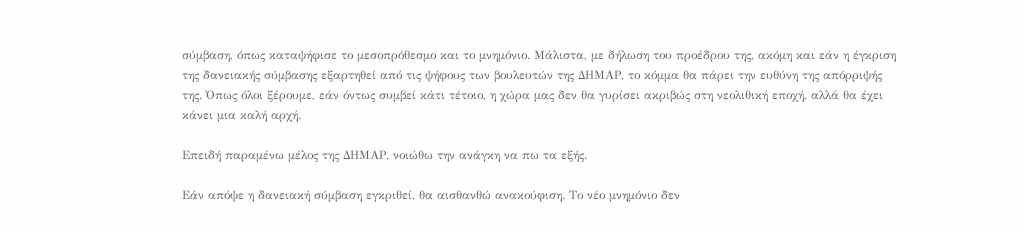σύμβαση, όπως καταψήφισε το μεσοπρόθεσμο και το μνημόνιο. Μάλιστα, με δήλωση του προέδρου της, ακόμη και εάν η έγκριση της δανειακής σύμβασης εξαρτηθεί από τις ψήφους των βουλευτών της ΔΗΜΑΡ, το κόμμα θα πάρει την ευθύνη της απόρριψής της. Όπως όλοι ξέρουμε, εάν όντως συμβεί κάτι τέτοιο, η χώρα μας δεν θα γυρίσει ακριβώς στη νεολιθική εποχή, αλλά θα έχει κάνει μια καλή αρχή.

Επειδή παραμένω μέλος της ΔΗΜΑΡ, νοιώθω την ανάγκη να πω τα εξής.

Εάν απόψε η δανειακή σύμβαση εγκριθεί, θα αισθανθώ ανακούφιση. Το νέο μνημόνιο δεν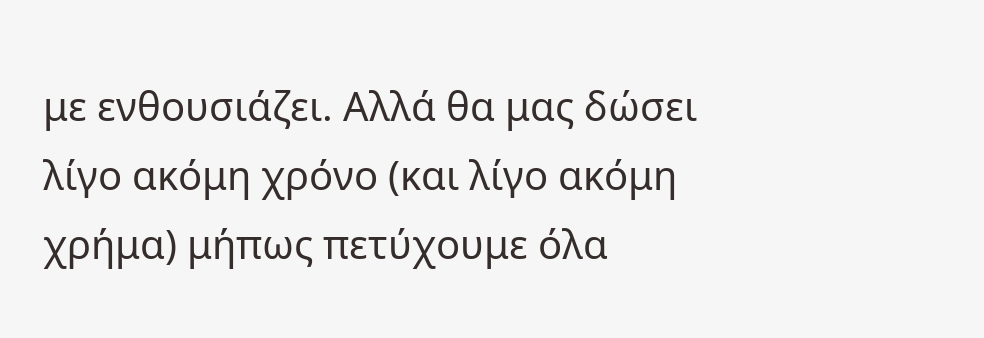με ενθουσιάζει. Αλλά θα μας δώσει λίγο ακόμη χρόνο (και λίγο ακόμη χρήμα) μήπως πετύχουμε όλα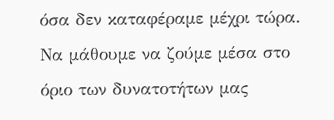όσα δεν καταφέραμε μέχρι τώρα. Να μάθουμε να ζούμε μέσα στο όριο των δυνατοτήτων μας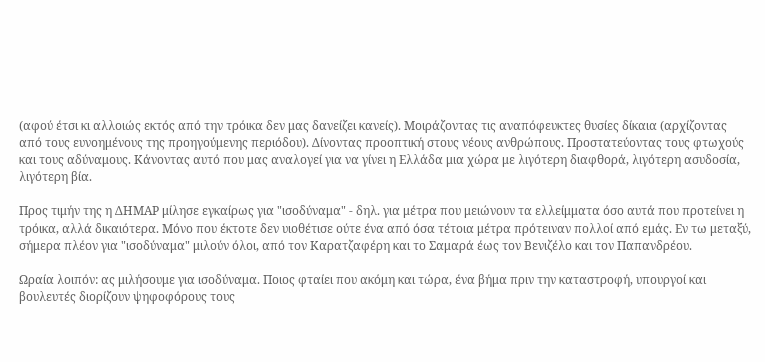(αφού έτσι κι αλλοιώς εκτός από την τρόικα δεν μας δανείζει κανείς). Μοιράζοντας τις αναπόφευκτες θυσίες δίκαια (αρχίζοντας από τους ευνοημένους της προηγούμενης περιόδου). Δίνοντας προοπτική στους νέους ανθρώπους. Προστατεύοντας τους φτωχούς και τους αδύναμους. Κάνοντας αυτό που μας αναλογεί για να γίνει η Ελλάδα μια χώρα με λιγότερη διαφθορά, λιγότερη ασυδοσία, λιγότερη βία.

Προς τιμήν της η ΔΗΜΑΡ μίλησε εγκαίρως για "ισοδύναμα" - δηλ. για μέτρα που μειώνουν τα ελλείμματα όσο αυτά που προτείνει η τρόικα, αλλά δικαιότερα. Μόνο που έκτοτε δεν υιοθέτισε ούτε ένα από όσα τέτοια μέτρα πρότειναν πολλοί από εμάς. Εν τω μεταξύ, σήμερα πλέον για "ισοδύναμα" μιλούν όλοι, από τον Καρατζαφέρη και το Σαμαρά έως τον Βενιζέλο και τον Παπανδρέου.

Ωραία λοιπόν: ας μιλήσουμε για ισοδύναμα. Ποιος φταίει που ακόμη και τώρα, ένα βήμα πριν την καταστροφή, υπουργοί και βουλευτές διορίζουν ψηφοφόρους τους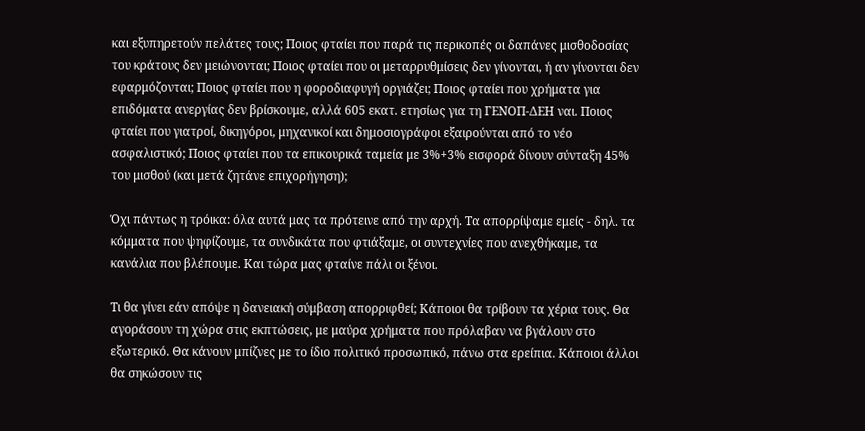και εξυπηρετούν πελάτες τους; Ποιος φταίει που παρά τις περικοπές οι δαπάνες μισθοδοσίας του κράτους δεν μειώνονται; Ποιος φταίει που οι μεταρρυθμίσεις δεν γίνονται, ή αν γίνονται δεν εφαρμόζονται; Ποιος φταίει που η φοροδιαφυγή οργιάζει; Ποιος φταίει που χρήματα για επιδόματα ανεργίας δεν βρίσκουμε, αλλά 605 εκατ. ετησίως για τη ΓΕΝΟΠ-ΔΕΗ ναι. Ποιος φταίει που γιατροί, δικηγόροι, μηχανικοί και δημοσιογράφοι εξαιρούνται από το νέο ασφαλιστικό; Ποιος φταίει που τα επικουρικά ταμεία με 3%+3% εισφορά δίνουν σύνταξη 45% του μισθού (και μετά ζητάνε επιχορήγηση);

Όχι πάντως η τρόικα: όλα αυτά μας τα πρότεινε από την αρχή. Τα απορρίψαμε εμείς - δηλ. τα κόμματα που ψηφίζουμε, τα συνδικάτα που φτιάξαμε, οι συντεχνίες που ανεχθήκαμε, τα κανάλια που βλέπουμε. Και τώρα μας φταίνε πάλι οι ξένοι.

Τι θα γίνει εάν απόψε η δανειακή σύμβαση απορριφθεί; Κάποιοι θα τρίβουν τα χέρια τους. Θα αγοράσουν τη χώρα στις εκπτώσεις, με μαύρα χρήματα που πρόλαβαν να βγάλουν στο εξωτερικό. Θα κάνουν μπίζνες με το ίδιο πολιτικό προσωπικό, πάνω στα ερείπια. Κάποιοι άλλοι θα σηκώσουν τις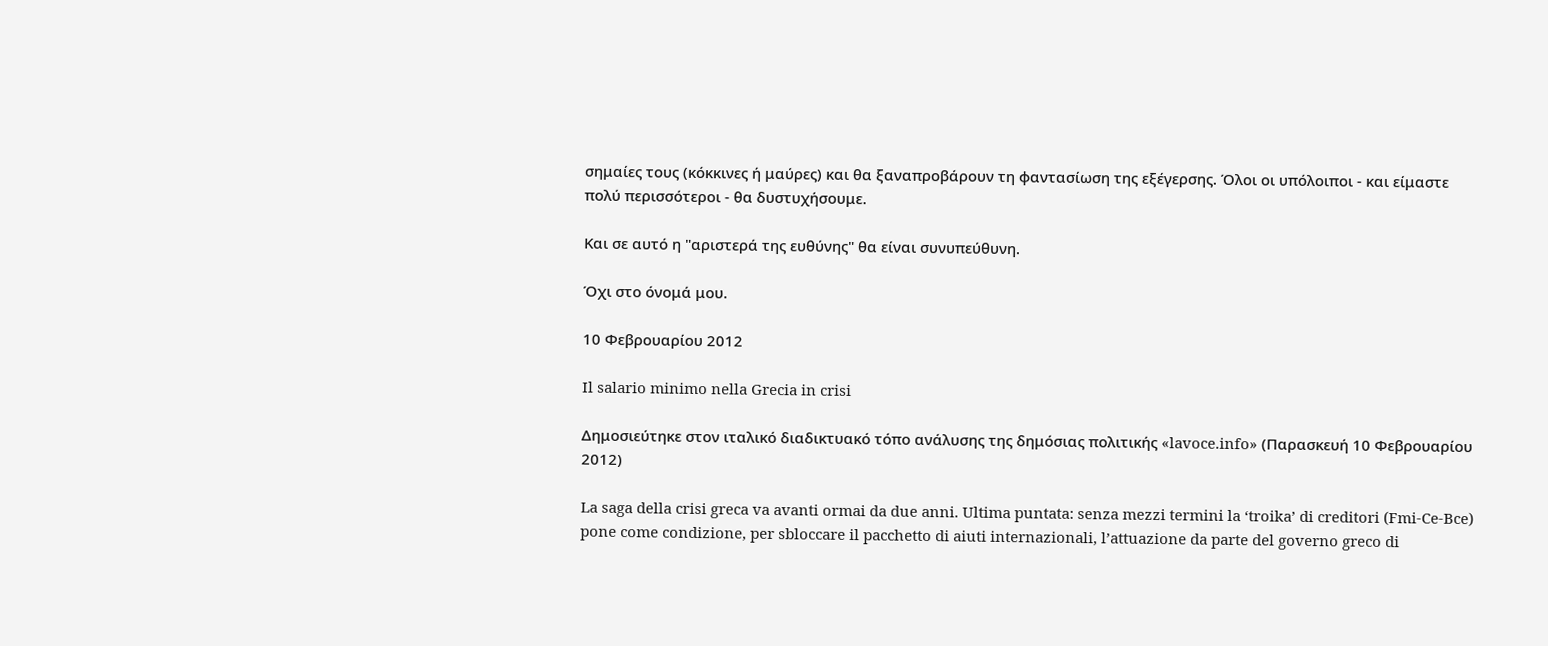σημαίες τους (κόκκινες ή μαύρες) και θα ξαναπροβάρουν τη φαντασίωση της εξέγερσης. Όλοι οι υπόλοιποι - και είμαστε πολύ περισσότεροι - θα δυστυχήσουμε.

Και σε αυτό η "αριστερά της ευθύνης" θα είναι συνυπεύθυνη.

Όχι στο όνομά μου.

10 Φεβρουαρίου 2012

Il salario minimo nella Grecia in crisi

Δημοσιεύτηκε στον ιταλικό διαδικτυακό τόπο ανάλυσης της δημόσιας πολιτικής «lavoce.info» (Παρασκευή 10 Φεβρουαρίου 2012)

La saga della crisi greca va avanti ormai da due anni. Ultima puntata: senza mezzi termini la ‘troika’ di creditori (Fmi-Ce-Bce) pone come condizione, per sbloccare il pacchetto di aiuti internazionali, l’attuazione da parte del governo greco di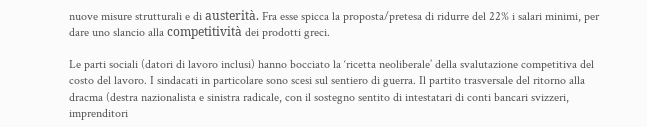nuove misure strutturali e di austerità. Fra esse spicca la proposta/pretesa di ridurre del 22% i salari minimi, per dare uno slancio alla competitività dei prodotti greci.

Le parti sociali (datori di lavoro inclusi) hanno bocciato la ‘ricetta neoliberale’ della svalutazione competitiva del costo del lavoro. I sindacati in particolare sono scesi sul sentiero di guerra. Il partito trasversale del ritorno alla dracma (destra nazionalista e sinistra radicale, con il sostegno sentito di intestatari di conti bancari svizzeri, imprenditori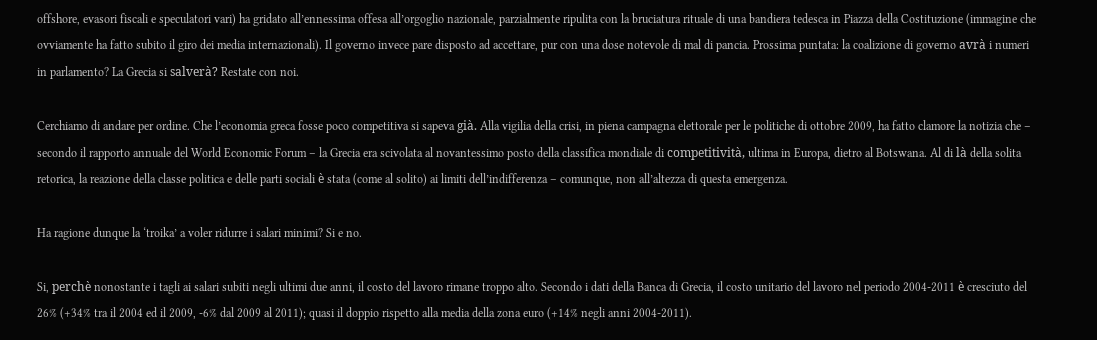offshore, evasori fiscali e speculatori vari) ha gridato all’ennessima offesa all’orgoglio nazionale, parzialmente ripulita con la bruciatura rituale di una bandiera tedesca in Piazza della Costituzione (immagine che ovviamente ha fatto subito il giro dei media internazionali). Il governo invece pare disposto ad accettare, pur con una dose notevole di mal di pancia. Prossima puntata: la coalizione di governo avrà i numeri in parlamento? La Grecia si salverà? Restate con noi.

Cerchiamo di andare per ordine. Che l’economia greca fosse poco competitiva si sapeva già. Alla vigilia della crisi, in piena campagna elettorale per le politiche di ottobre 2009, ha fatto clamore la notizia che – secondo il rapporto annuale del World Economic Forum – la Grecia era scivolata al novantessimo posto della classifica mondiale di competitività, ultima in Europa, dietro al Botswana. Al di là della solita retorica, la reazione della classe politica e delle parti sociali è stata (come al solito) ai limiti dell’indifferenza – comunque, non all’altezza di questa emergenza.

Ha ragione dunque la ‘troika’ a voler ridurre i salari minimi? Si e no.

Si, perchè nonostante i tagli ai salari subiti negli ultimi due anni, il costo del lavoro rimane troppo alto. Secondo i dati della Banca di Grecia, il costo unitario del lavoro nel periodo 2004-2011 è cresciuto del 26% (+34% tra il 2004 ed il 2009, -6% dal 2009 al 2011); quasi il doppio rispetto alla media della zona euro (+14% negli anni 2004-2011).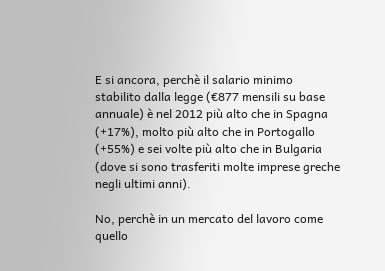E si ancora, perchè il salario minimo stabilito dalla legge (€877 mensili su base annuale) è nel 2012 più alto che in Spagna (+17%), molto più alto che in Portogallo (+55%) e sei volte più alto che in Bulgaria (dove si sono trasferiti molte imprese greche negli ultimi anni).

No, perchè in un mercato del lavoro come quello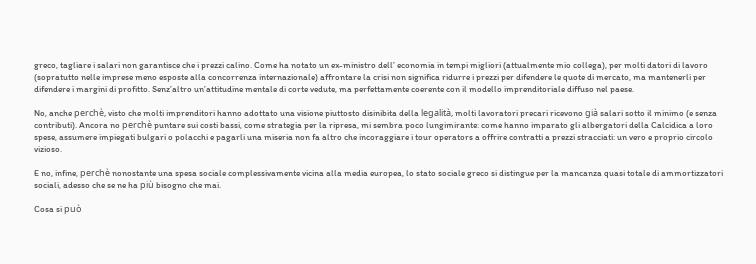greco, tagliare i salari non garantisce che i prezzi calino. Come ha notato un ex-ministro dell’ economia in tempi migliori (attualmente mio collega), per molti datori di lavoro (sopratutto nelle imprese meno esposte alla concorrenza internazionale) affrontare la crisi non significa ridurre i prezzi per difendere le quote di mercato, ma mantenerli per difendere i margini di profitto. Senz’altro un’attitudine mentale di corte vedute, ma perfettamente coerente con il modello imprenditoriale diffuso nel paese.

No, anche perchè, visto che molti imprenditori hanno adottato una visione piuttosto disinibita della legalità, molti lavoratori precari ricevono già salari sotto il minimo (e senza contributi). Ancora no perchè puntare sui costi bassi, come strategia per la ripresa, mi sembra poco lungimirante: come hanno imparato gli albergatori della Calcidica a loro spese, assumere impiegati bulgari o polacchi e pagarli una miseria non fa altro che incoraggiare i tour operators a offrire contratti a prezzi stracciati: un vero e proprio circolo vizioso.

E no, infine, perchè nonostante una spesa sociale complessivamente vicina alla media europea, lo stato sociale greco si distingue per la mancanza quasi totale di ammortizzatori sociali, adesso che se ne ha più bisogno che mai.

Cosa si può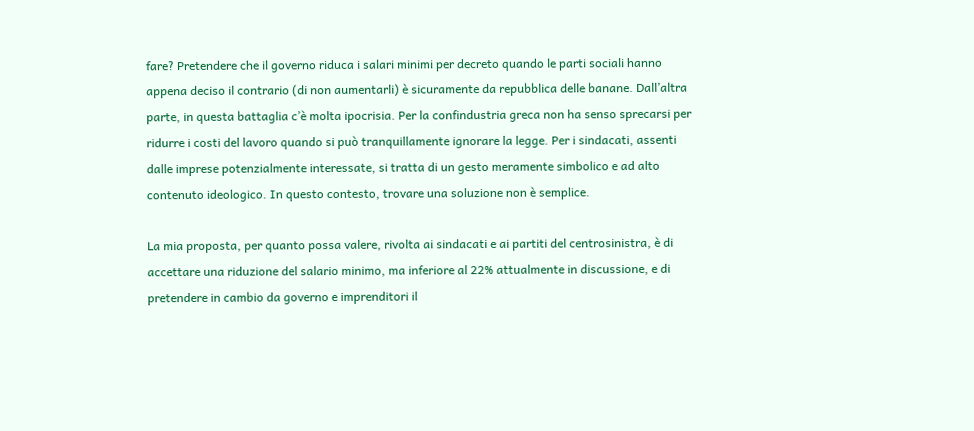fare? Pretendere che il governo riduca i salari minimi per decreto quando le parti sociali hanno appena deciso il contrario (di non aumentarli) è sicuramente da repubblica delle banane. Dall’altra parte, in questa battaglia c’è molta ipocrisia. Per la confindustria greca non ha senso sprecarsi per ridurre i costi del lavoro quando si può tranquillamente ignorare la legge. Per i sindacati, assenti dalle imprese potenzialmente interessate, si tratta di un gesto meramente simbolico e ad alto contenuto ideologico. In questo contesto, trovare una soluzione non è semplice.

La mia proposta, per quanto possa valere, rivolta ai sindacati e ai partiti del centrosinistra, è di accettare una riduzione del salario minimo, ma inferiore al 22% attualmente in discussione, e di pretendere in cambio da governo e imprenditori il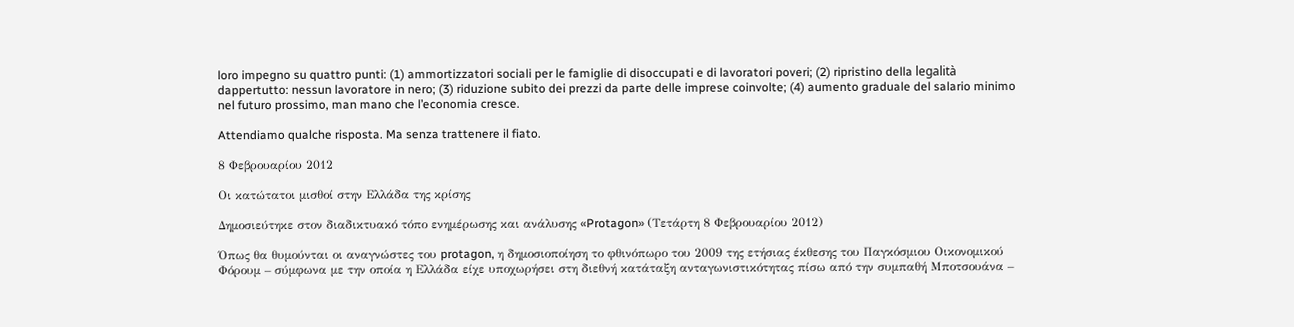loro impegno su quattro punti: (1) ammortizzatori sociali per le famiglie di disoccupati e di lavoratori poveri; (2) ripristino della legalità dappertutto: nessun lavoratore in nero; (3) riduzione subito dei prezzi da parte delle imprese coinvolte; (4) aumento graduale del salario minimo nel futuro prossimo, man mano che l’economia cresce.

Attendiamo qualche risposta. Ma senza trattenere il fiato.

8 Φεβρουαρίου 2012

Οι κατώτατοι μισθοί στην Ελλάδα της κρίσης

Δημοσιεύτηκε στον διαδικτυακό τόπο ενημέρωσης και ανάλυσης «Protagon» (Τετάρτη 8 Φεβρουαρίου 2012)

Όπως θα θυμούνται οι αναγνώστες του protagon, η δημοσιοποίηση το φθινόπωρο του 2009 της ετήσιας έκθεσης του Παγκόσμιου Oικονομικού Φόρουμ – σύμφωνα με την οποία η Ελλάδα είχε υποχωρήσει στη διεθνή κατάταξη ανταγωνιστικότητας πίσω από την συμπαθή Μποτσουάνα –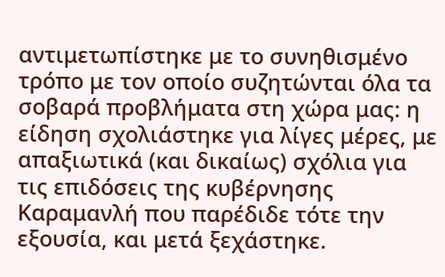αντιμετωπίστηκε με το συνηθισμένο τρόπο με τον οποίο συζητώνται όλα τα σοβαρά προβλήματα στη χώρα μας: η είδηση σχολιάστηκε για λίγες μέρες, με απαξιωτικά (και δικαίως) σχόλια για τις επιδόσεις της κυβέρνησης Καραμανλή που παρέδιδε τότε την εξουσία, και μετά ξεχάστηκε.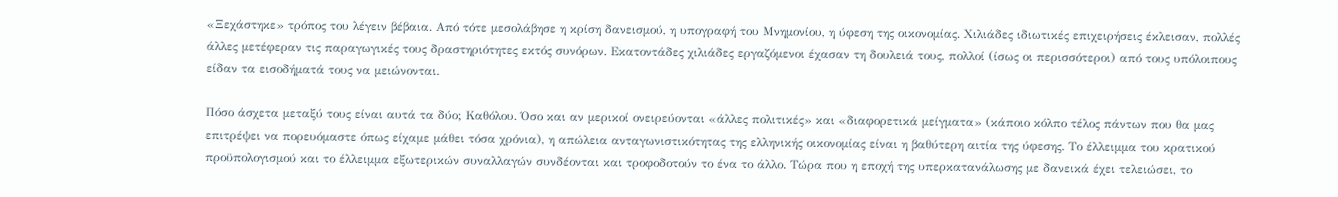«Ξεχάστηκε» τρόπος του λέγειν βέβαια. Από τότε μεσολάβησε η κρίση δανεισμού, η υπογραφή του Μνημονίου, η ύφεση της οικονομίας. Χιλιάδες ιδιωτικές επιχειρήσεις έκλεισαν, πολλές άλλες μετέφεραν τις παραγωγικές τους δραστηριότητες εκτός συνόρων. Εκατοντάδες χιλιάδες εργαζόμενοι έχασαν τη δουλειά τους, πολλοί (ίσως οι περισσότεροι) από τους υπόλοιπους είδαν τα εισοδήματά τους να μειώνονται.

Πόσο άσχετα μεταξύ τους είναι αυτά τα δύο; Καθόλου. Όσο και αν μερικοί ονειρεύονται «άλλες πολιτικές» και «διαφορετικά μείγματα» (κάποιο κόλπο τέλος πάντων που θα μας επιτρέψει να πορευόμαστε όπως είχαμε μάθει τόσα χρόνια), η απώλεια ανταγωνιστικότητας της ελληνικής οικονομίας είναι η βαθύτερη αιτία της ύφεσης. Το έλλειμμα του κρατικού προϋπολογισμού και το έλλειμμα εξωτερικών συναλλαγών συνδέονται και τροφοδοτούν το ένα το άλλο. Τώρα που η εποχή της υπερκατανάλωσης με δανεικά έχει τελειώσει, το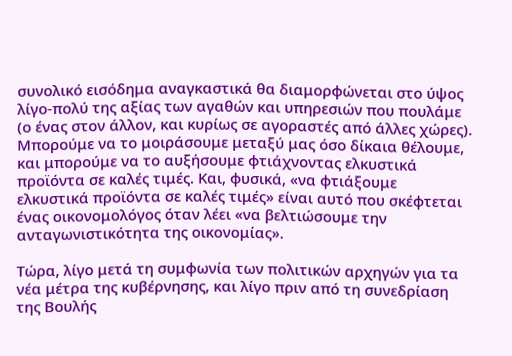συνολικό εισόδημα αναγκαστικά θα διαμορφώνεται στο ύψος λίγο-πολύ της αξίας των αγαθών και υπηρεσιών που πουλάμε (ο ένας στον άλλον, και κυρίως σε αγοραστές από άλλες χώρες). Μπορούμε να το μοιράσουμε μεταξύ μας όσο δίκαια θέλουμε, και μπορούμε να το αυξήσουμε φτιάχνοντας ελκυστικά προϊόντα σε καλές τιμές. Και, φυσικά, «να φτιάξουμε ελκυστικά προϊόντα σε καλές τιμές» είναι αυτό που σκέφτεται ένας οικονομολόγος όταν λέει «να βελτιώσουμε την ανταγωνιστικότητα της οικονομίας».

Τώρα, λίγο μετά τη συμφωνία των πολιτικών αρχηγών για τα νέα μέτρα της κυβέρνησης, και λίγο πριν από τη συνεδρίαση της Βουλής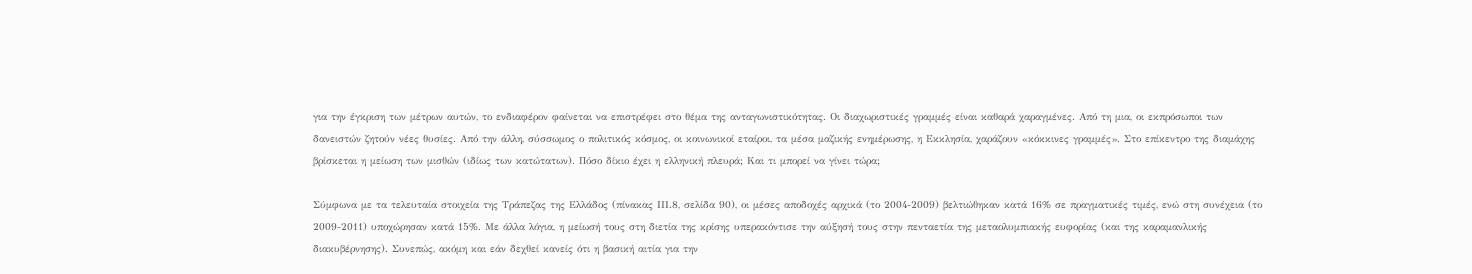για την έγκριση των μέτρων αυτών, το ενδιαφέρον φαίνεται να επιστρέφει στο θέμα της ανταγωνιστικότητας. Οι διαχωριστικές γραμμές είναι καθαρά χαραγμένες. Από τη μια, οι εκπρόσωποι των δανειστών ζητούν νέες θυσίες. Από την άλλη, σύσσωμος ο πολιτικός κόσμος, οι κοινωνικοί εταίροι, τα μέσα μαζικής ενημέρωσης, η Εκκλησία, χαράζουν «κόκκινες γραμμές». Στο επίκεντρο της διαμάχης βρίσκεται η μείωση των μισθών (ιδίως των κατώτατων). Πόσο δίκιο έχει η ελληνική πλευρά; Και τι μπορεί να γίνει τώρα;

Σύμφωνα με τα τελευταία στοιχεία της Τράπεζας της Ελλάδος (πίνακας ΙΙΙ.8, σελίδα 90), οι μέσες αποδοχές αρχικά (το 2004-2009) βελτιώθηκαν κατά 16% σε πραγματικές τιμές, ενώ στη συνέχεια (το 2009-2011) υποχώρησαν κατά 15%. Με άλλα λόγια, η μείωσή τους στη διετία της κρίσης υπερακόντισε την αύξησή τους στην πενταετία της μεταολυμπιακής ευφορίας (και της καραμανλικής διακυβέρνησης). Συνεπώς, ακόμη και εάν δεχθεί κανείς ότι η βασική αιτία για την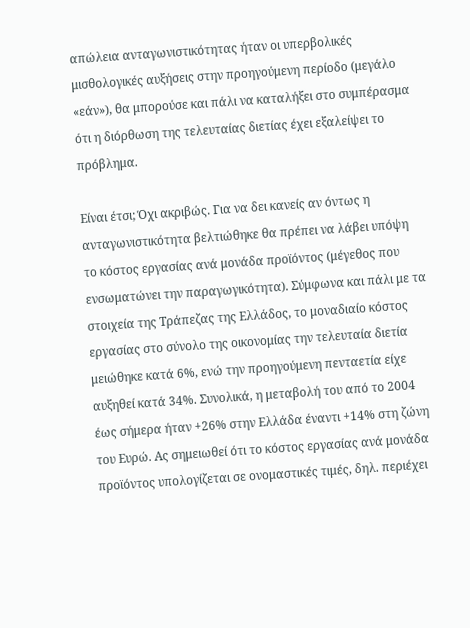απώλεια ανταγωνιστικότητας ήταν οι υπερβολικές μισθολογικές αυξήσεις στην προηγούμενη περίοδο (μεγάλο «εάν»), θα μπορούσε και πάλι να καταλήξει στο συμπέρασμα ότι η διόρθωση της τελευταίας διετίας έχει εξαλείψει το πρόβλημα.

Είναι έτσι; Όχι ακριβώς. Για να δει κανείς αν όντως η ανταγωνιστικότητα βελτιώθηκε θα πρέπει να λάβει υπόψη το κόστος εργασίας ανά μονάδα προϊόντος (μέγεθος που ενσωματώνει την παραγωγικότητα). Σύμφωνα και πάλι με τα στοιχεία της Τράπεζας της Ελλάδος, το μοναδιαίο κόστος εργασίας στο σύνολο της οικονομίας την τελευταία διετία μειώθηκε κατά 6%, ενώ την προηγούμενη πενταετία είχε αυξηθεί κατά 34%. Συνολικά, η μεταβολή του από το 2004 έως σήμερα ήταν +26% στην Ελλάδα έναντι +14% στη ζώνη του Ευρώ. Ας σημειωθεί ότι το κόστος εργασίας ανά μονάδα προϊόντος υπολογίζεται σε ονομαστικές τιμές, δηλ. περιέχει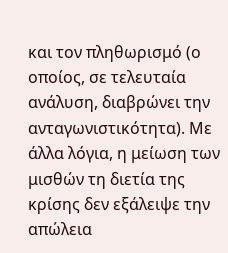και τον πληθωρισμό (ο οποίος, σε τελευταία ανάλυση, διαβρώνει την ανταγωνιστικότητα). Με άλλα λόγια, η μείωση των μισθών τη διετία της κρίσης δεν εξάλειψε την απώλεια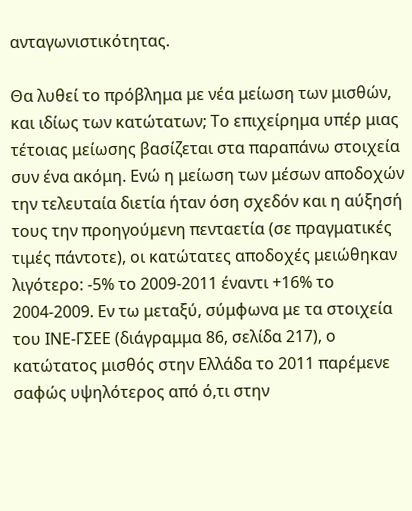ανταγωνιστικότητας.

Θα λυθεί το πρόβλημα με νέα μείωση των μισθών, και ιδίως των κατώτατων; Το επιχείρημα υπέρ μιας τέτοιας μείωσης βασίζεται στα παραπάνω στοιχεία συν ένα ακόμη. Ενώ η μείωση των μέσων αποδοχών την τελευταία διετία ήταν όση σχεδόν και η αύξησή τους την προηγούμενη πενταετία (σε πραγματικές τιμές πάντοτε), οι κατώτατες αποδοχές μειώθηκαν λιγότερο: -5% το 2009-2011 έναντι +16% το 2004-2009. Εν τω μεταξύ, σύμφωνα με τα στοιχεία του ΙΝΕ-ΓΣΕΕ (διάγραμμα 86, σελίδα 217), ο κατώτατος μισθός στην Ελλάδα το 2011 παρέμενε σαφώς υψηλότερος από ό,τι στην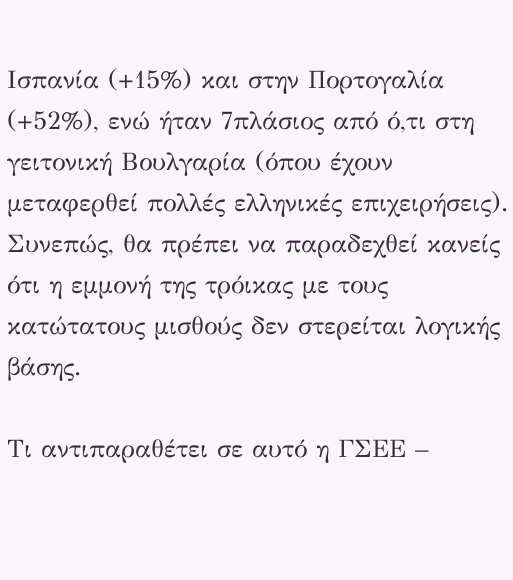Ισπανία (+15%) και στην Πορτογαλία (+52%), ενώ ήταν 7πλάσιος από ό,τι στη γειτονική Βουλγαρία (όπου έχουν μεταφερθεί πολλές ελληνικές επιχειρήσεις). Συνεπώς, θα πρέπει να παραδεχθεί κανείς ότι η εμμονή της τρόικας με τους κατώτατους μισθούς δεν στερείται λογικής βάσης.

Τι αντιπαραθέτει σε αυτό η ΓΣΕΕ –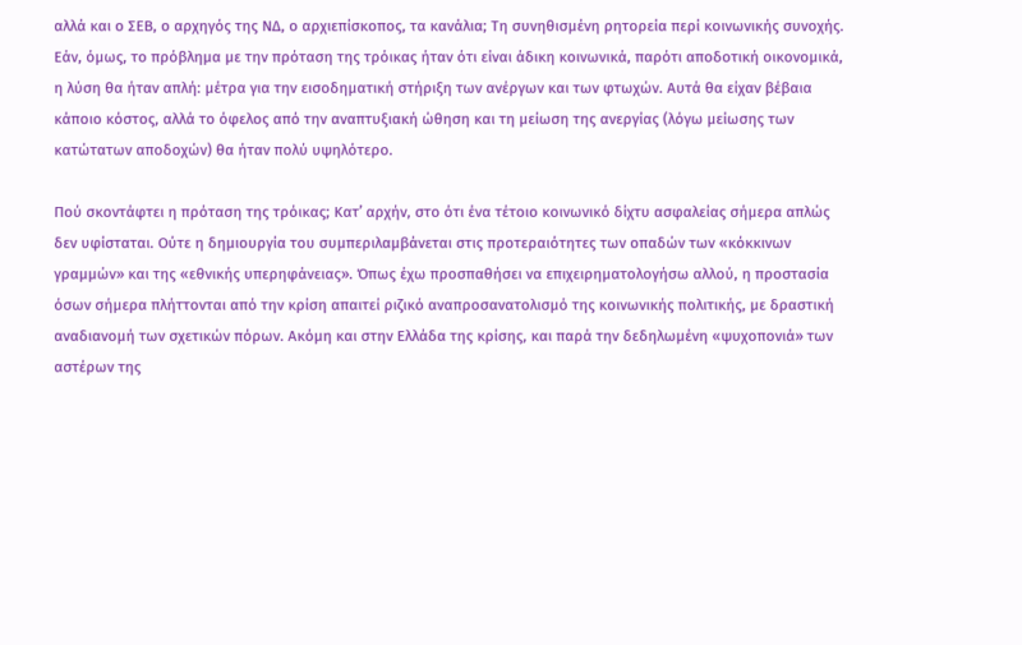αλλά και ο ΣΕΒ, ο αρχηγός της ΝΔ, ο αρχιεπίσκοπος, τα κανάλια; Τη συνηθισμένη ρητορεία περί κοινωνικής συνοχής. Εάν, όμως, το πρόβλημα με την πρόταση της τρόικας ήταν ότι είναι άδικη κοινωνικά, παρότι αποδοτική οικονομικά, η λύση θα ήταν απλή: μέτρα για την εισοδηματική στήριξη των ανέργων και των φτωχών. Αυτά θα είχαν βέβαια κάποιο κόστος, αλλά το όφελος από την αναπτυξιακή ώθηση και τη μείωση της ανεργίας (λόγω μείωσης των κατώτατων αποδοχών) θα ήταν πολύ υψηλότερο.

Πού σκοντάφτει η πρόταση της τρόικας; Κατ’ αρχήν, στο ότι ένα τέτοιο κοινωνικό δίχτυ ασφαλείας σήμερα απλώς δεν υφίσταται. Ούτε η δημιουργία του συμπεριλαμβάνεται στις προτεραιότητες των οπαδών των «κόκκινων γραμμών» και της «εθνικής υπερηφάνειας». Όπως έχω προσπαθήσει να επιχειρηματολογήσω αλλού, η προστασία όσων σήμερα πλήττονται από την κρίση απαιτεί ριζικό αναπροσανατολισμό της κοινωνικής πολιτικής, με δραστική αναδιανομή των σχετικών πόρων. Ακόμη και στην Ελλάδα της κρίσης, και παρά την δεδηλωμένη «ψυχοπονιά» των αστέρων της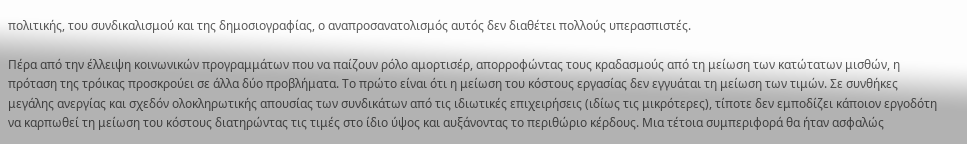πολιτικής, του συνδικαλισμού και της δημοσιογραφίας, ο αναπροσανατολισμός αυτός δεν διαθέτει πολλούς υπερασπιστές.

Πέρα από την έλλειψη κοινωνικών προγραμμάτων που να παίζουν ρόλο αμορτισέρ, απορροφώντας τους κραδασμούς από τη μείωση των κατώτατων μισθών, η πρόταση της τρόικας προσκρούει σε άλλα δύο προβλήματα. Το πρώτο είναι ότι η μείωση του κόστους εργασίας δεν εγγυάται τη μείωση των τιμών. Σε συνθήκες μεγάλης ανεργίας και σχεδόν ολοκληρωτικής απουσίας των συνδικάτων από τις ιδιωτικές επιχειρήσεις (ιδίως τις μικρότερες), τίποτε δεν εμποδίζει κάποιον εργοδότη να καρπωθεί τη μείωση του κόστους διατηρώντας τις τιμές στο ίδιο ύψος και αυξάνοντας το περιθώριο κέρδους. Μια τέτοια συμπεριφορά θα ήταν ασφαλώς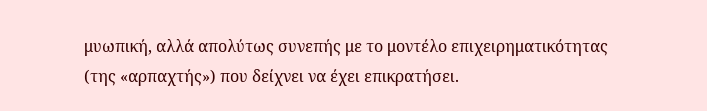μυωπική, αλλά απολύτως συνεπής με το μοντέλο επιχειρηματικότητας (της «αρπαχτής») που δείχνει να έχει επικρατήσει.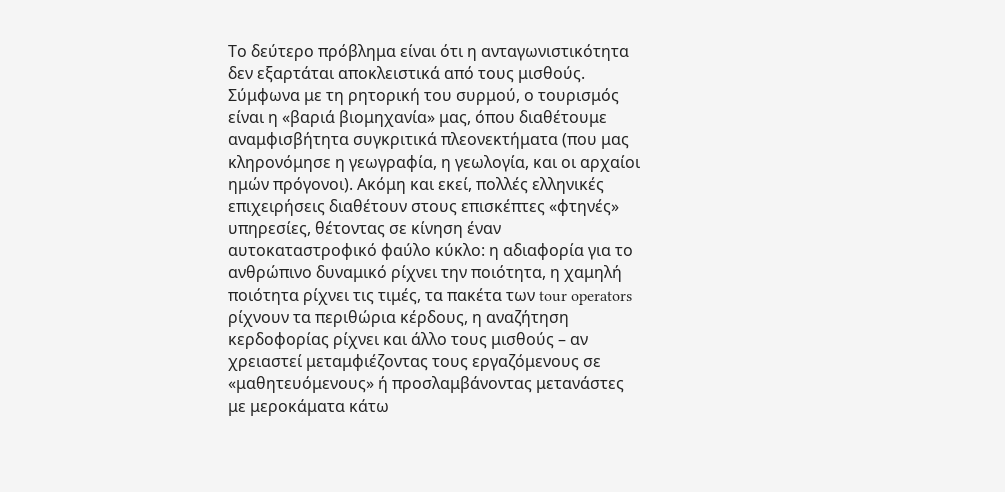Το δεύτερο πρόβλημα είναι ότι η ανταγωνιστικότητα δεν εξαρτάται αποκλειστικά από τους μισθούς. Σύμφωνα με τη ρητορική του συρμού, ο τουρισμός είναι η «βαριά βιομηχανία» μας, όπου διαθέτουμε αναμφισβήτητα συγκριτικά πλεονεκτήματα (που μας κληρονόμησε η γεωγραφία, η γεωλογία, και οι αρχαίοι ημών πρόγονοι). Ακόμη και εκεί, πολλές ελληνικές επιχειρήσεις διαθέτουν στους επισκέπτες «φτηνές» υπηρεσίες, θέτοντας σε κίνηση έναν αυτοκαταστροφικό φαύλο κύκλο: η αδιαφορία για το ανθρώπινο δυναμικό ρίχνει την ποιότητα, η χαμηλή ποιότητα ρίχνει τις τιμές, τα πακέτα των tour operators ρίχνουν τα περιθώρια κέρδους, η αναζήτηση κερδοφορίας ρίχνει και άλλο τους μισθούς – αν χρειαστεί μεταμφιέζοντας τους εργαζόμενους σε «μαθητευόμενους» ή προσλαμβάνοντας μετανάστες με μεροκάματα κάτω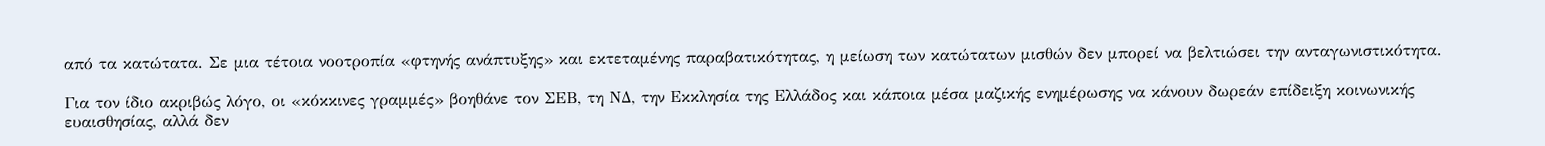από τα κατώτατα. Σε μια τέτοια νοοτροπία «φτηνής ανάπτυξης» και εκτεταμένης παραβατικότητας, η μείωση των κατώτατων μισθών δεν μπορεί να βελτιώσει την ανταγωνιστικότητα.

Για τον ίδιο ακριβώς λόγο, οι «κόκκινες γραμμές» βοηθάνε τον ΣΕΒ, τη ΝΔ, την Εκκλησία της Ελλάδος και κάποια μέσα μαζικής ενημέρωσης να κάνουν δωρεάν επίδειξη κοινωνικής ευαισθησίας, αλλά δεν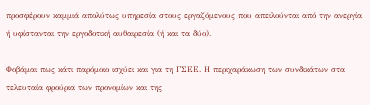προσφέρουν καμμιά απολύτως υπηρεσία στους εργαζόμενους που απειλούνται από την ανεργία ή υφίστανται την εργοδοτική αυθαιρεσία (ή και τα δύο).

Φοβάμαι πως κάτι παρόμοιο ισχύει και για τη ΓΣΕΕ. Η περιχαράκωση των συνδικάτων στα τελευταία φρούρια των προνομίων και της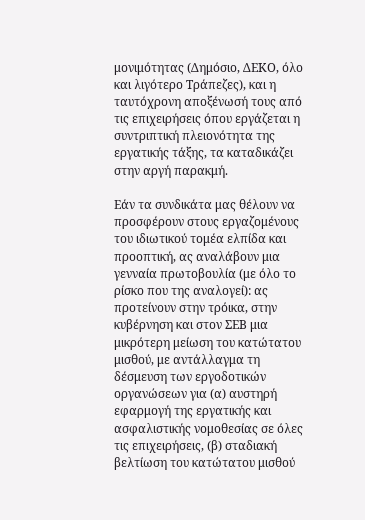μονιμότητας (Δημόσιο, ΔΕΚΟ, όλο και λιγότερο Τράπεζες), και η ταυτόχρονη αποξένωσή τους από τις επιχειρήσεις όπου εργάζεται η συντριπτική πλειονότητα της εργατικής τάξης, τα καταδικάζει στην αργή παρακμή.

Εάν τα συνδικάτα μας θέλουν να προσφέρουν στους εργαζομένους του ιδιωτικού τομέα ελπίδα και προοπτική, ας αναλάβουν μια γενναία πρωτοβουλία (με όλο το ρίσκο που της αναλογεί): ας προτείνουν στην τρόικα, στην κυβέρνηση και στον ΣΕΒ μια μικρότερη μείωση του κατώτατου μισθού, με αντάλλαγμα τη δέσμευση των εργοδοτικών οργανώσεων για (α) αυστηρή εφαρμογή της εργατικής και ασφαλιστικής νομοθεσίας σε όλες τις επιχειρήσεις, (β) σταδιακή βελτίωση του κατώτατου μισθού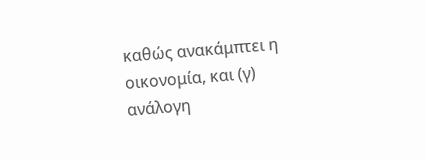καθώς ανακάμπτει η οικονομία, και (γ) ανάλογη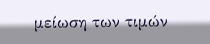μείωση των τιμών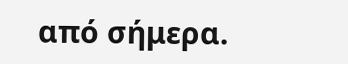από σήμερα.